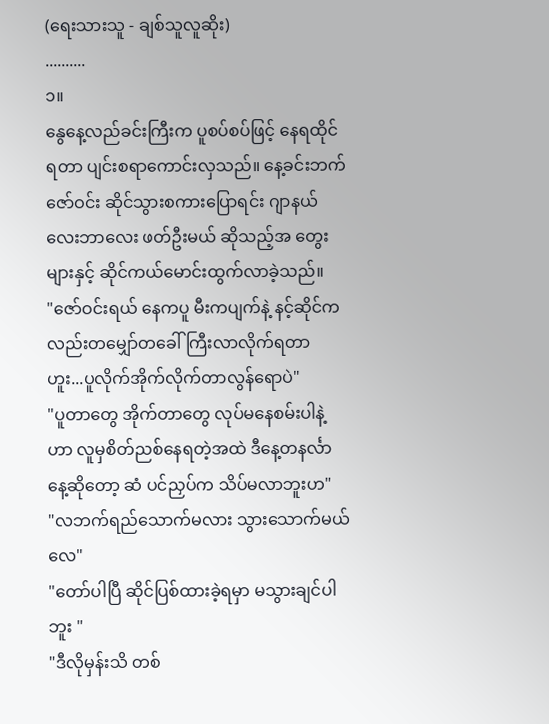(ရေးသားသူ - ချစ်သူလူဆိုး)
..........
၁။
နွေနေ့လည်ခင်းကြီးက ပူစပ်စပ်ဖြင့် နေရထိုင်ရတာ ပျင်းစရာကောင်းလှသည်။ နေ့ခင်းဘက် ဇော်ဝင်း ဆိုင်သွားစကားပြောရင်း ဂျာနယ်လေးဘာလေး ဖတ်ဦးမယ် ဆိုသည့်အ တွေးများနှင့် ဆိုင်ကယ်မောင်းထွက်လာခဲ့သည်။
"ဇော်ဝင်းရယ် နေကပူ မီးကပျက်နဲ့ နင့်ဆိုင်ကလည်းတမျှော်တခေါ်ကြီးလာလိုက်ရတာ ဟူး...ပူလိုက်အိုက်လိုက်တာလွန်ရောပဲ"
"ပူတာတွေ အိုက်တာတွေ လုပ်မနေစမ်းပါနဲ့ဟာ လူမှစိတ်ညစ်နေရတဲ့အထဲ ဒီနေ့တနင်္လာနေ့ဆိုတော့ ဆံ ပင်ညှပ်က သိပ်မလာဘူးဟ"
"လဘက်ရည်သောက်မလား သွားသောက်မယ်လေ"
"တော်ပါပြီ ဆိုင်ပြစ်ထားခဲ့ရမှာ မသွားချင်ပါဘူး "
"ဒီလိုမှန်းသိ တစ်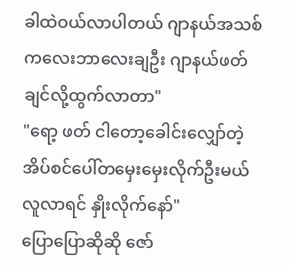ခါထဲဝယ်လာပါတယ် ဂျာနယ်အသစ်ကလေးဘာလေးချဦး ဂျာနယ်ဖတ်ချင်လို့ထွက်လာတာ"
"ရော့ ဖတ် ငါတော့ခေါင်းလျှော်တဲ့အိပ်စင်ပေါ်တမှေးမှေးလိုက်ဦးမယ် လူလာရင် နှိုးလိုက်နော်"
ပြောပြောဆိုဆို ဇော်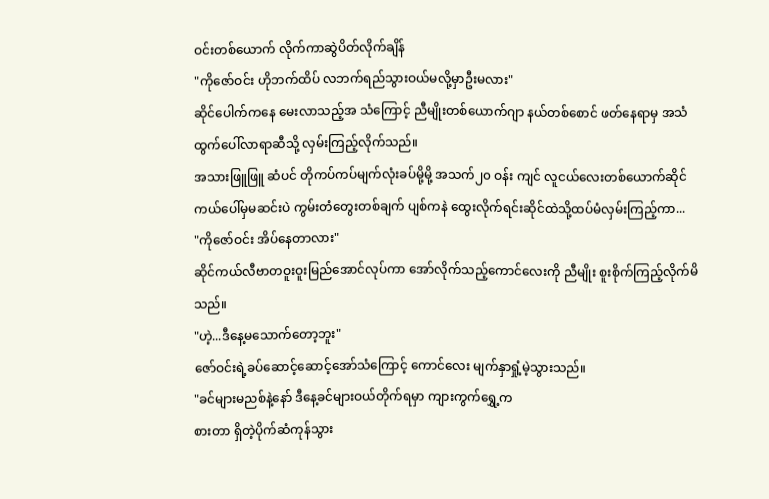ဝင်းတစ်ယောက် လိုက်ကာဆွဲပိတ်လိုက်ချိန်
"ကိုဇော်ဝင်း ဟိုဘက်ထိပ် လဘက်ရည်သွားဝယ်မလို့မှာဦးမလား"
ဆိုင်ပေါက်ကနေ မေးလာသည့်အ သံကြောင့် ညီမျိုးတစ်ယောက်ဂျာ နယ်တစ်စောင် ဖတ်နေရာမှ အသံ ထွက်ပေါ်လာရာဆီသို့ လှမ်းကြည့်လိုက်သည်။
အသားဖြူဖြူ ဆံပင် တိုကပ်ကပ်မျက်လုံးခပ်မို့မို့ အသက်၂၀ ဝန်း ကျင် လူငယ်လေးတစ်ယောက်ဆိုင်ကယ်ပေါ်မှမဆင်းပဲ ကွမ်းတံတွေးတစ်ချက် ပျစ်ကနဲ ထွေးလိုက်ရင်းဆိုင်ထဲသို့ထပ်မံလှမ်းကြည့်ကာ...
"ကိုဇော်ဝင်း အိပ်နေတာလား"
ဆိုင်ကယ်လီဗာတဝူးဝူးမြည်အောင်လုပ်ကာ အော်လိုက်သည့်ကောင်လေးကို ညီမျိုး စူးစိုက်ကြည့်လိုက်မိသည်။
"ဟဲ့...ဒီနေ့မသောက်တော့ဘူး"
ဇော်ဝင်းရဲ့ခပ်ဆောင့်ဆောင့်အော်သံကြောင့် ကောင်လေး မျက်နှာရှုံ့မဲ့သွားသည်။
"ခင်များမညစ်နဲ့နော် ဒီနေ့ခင်များဝယ်တိုက်ရမှာ ကျားကွက်ရွှေ့က
စားတာ ရှိတဲ့ပိုက်ဆံကုန်သွား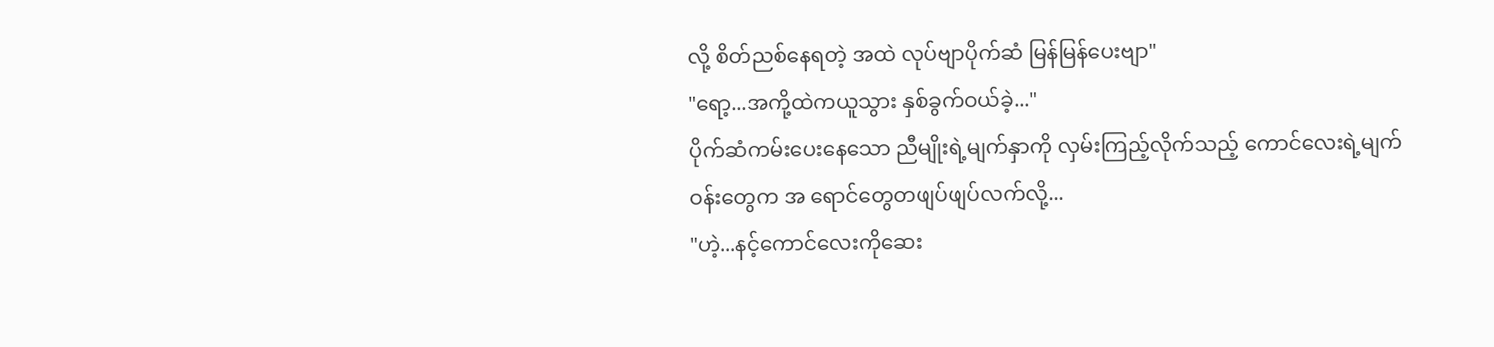လို့ စိတ်ညစ်နေရတဲ့ အထဲ လုပ်ဗျာပိုက်ဆံ မြန်မြန်ပေးဗျာ"
"ရော့...အကို့ထဲကယူသွား နှစ်ခွက်ဝယ်ခဲ့..."
ပိုက်ဆံကမ်းပေးနေသော ညီမျိုးရဲ့မျက်နှာကို လှမ်းကြည့်လိုက်သည့် ကောင်လေးရဲ့မျက်ဝန်းတွေက အ ရောင်တွေတဖျပ်ဖျပ်လက်လို့...
"ဟဲ့...နင့်ကောင်လေးကိုဆေး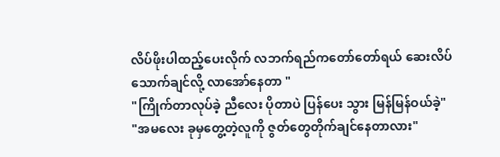လိပ်ဖိုးပါထည့်ပေးလိုက် လဘက်ရည်ကတော်တော်ရယ် ဆေးလိပ်သောက်ချင်လို့ လာအော်နေတာ "
"ကြိုက်တာလုပ်ခဲ့ ညီလေး ပိုတာပဲ ပြန်ပေး သွား မြန်မြန်ဝယ်ခဲ့"
"အမလေး ခုမှတွေ့တဲ့လူကို ဇွတ်တွေတိုက်ချင်နေတာလား"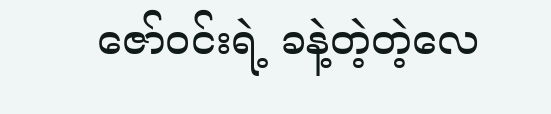ဇော်ဝင်းရဲ့ ခနဲ့တဲ့တဲ့လေ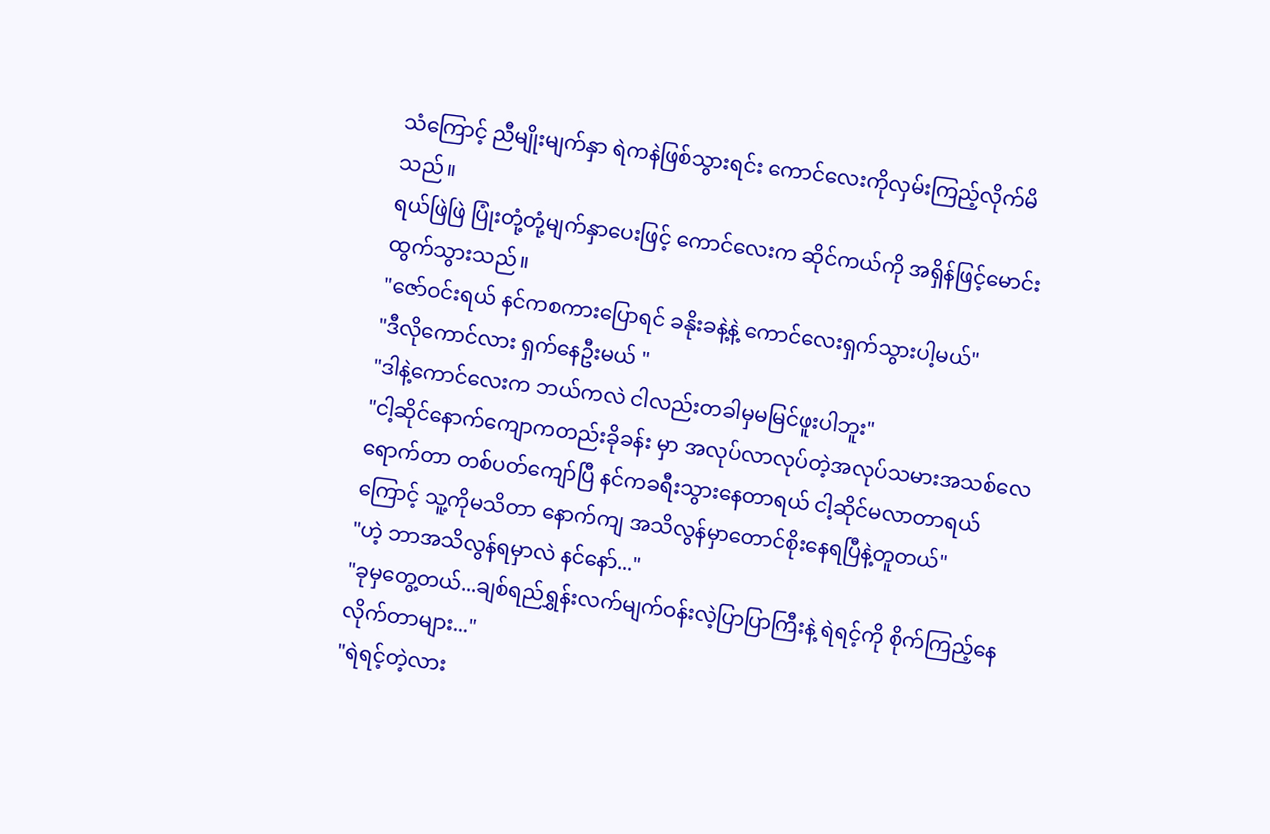သံကြောင့် ညီမျိုးမျက်နှာ ရဲကနဲဖြစ်သွားရင်း ကောင်လေးကိုလှမ်းကြည့်လိုက်မိ သည်။
ရယ်ဖြဲဖြဲ ပြုံးတုံ့တုံ့မျက်နှာပေးဖြင့် ကောင်လေးက ဆိုင်ကယ်ကို အရှိန်ဖြင့်မောင်းထွက်သွားသည်။
"ဇော်ဝင်းရယ် နင်ကစကားပြောရင် ခနိုးခနဲ့နဲ့ ကောင်လေးရှက်သွားပါ့မယ်"
"ဒီလိုကောင်လား ရှက်နေဦးမယ် "
"ဒါနဲ့ကောင်လေးက ဘယ်ကလဲ ငါလည်းတခါမှမမြင်ဖူးပါဘူး"
"ငါ့ဆိုင်နောက်ကျောကတည်းခိုခန်း မှာ အလုပ်လာလုပ်တဲ့အလုပ်သမားအသစ်လေ ရောက်တာ တစ်ပတ်ကျော်ပြီ နင်ကခရီးသွားနေတာရယ် ငါ့ဆိုင်မလာတာရယ်ကြောင့် သူ့ကိုမသိတာ နောက်ကျ အသိလွန်မှာတောင်စိုးနေရပြီနဲ့တူတယ်"
"ဟဲ့ ဘာအသိလွန်ရမှာလဲ နင်နော်..."
"ခုမှတွေ့တယ်...ချစ်ရည်ရွှန်းလက်မျက်ဝန်းလဲ့ပြာပြာကြီးနဲ့ ရဲရင့်ကို စိုက်ကြည့်နေလိုက်တာများ..."
"ရဲရင့်တဲ့လား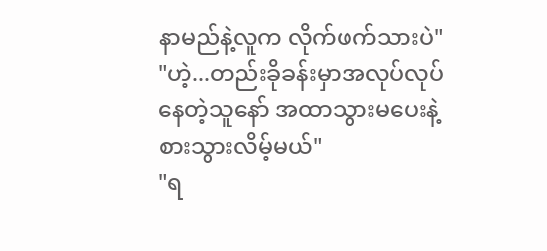နာမည်နဲ့လူက လိုက်ဖက်သားပဲ"
"ဟဲ့...တည်းခိုခန်းမှာအလုပ်လုပ်နေတဲ့သူနော် အထာသွားမပေးနဲ့ စားသွားလိမ့်မယ်"
"ရ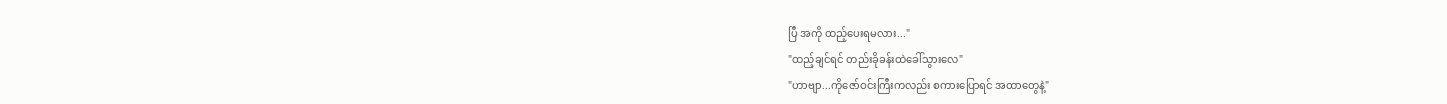ပြီ အကို ထည့်ပေးရမလား..."
"ထည့်ချင်ရင် တည်းခိုခန်းထဲခေါ်သွားလေ"
"ဟာဗျာ...ကိုဇော်ဝင်းကြီးကလည်း စကားပြောရင် အထာတွေနဲ့"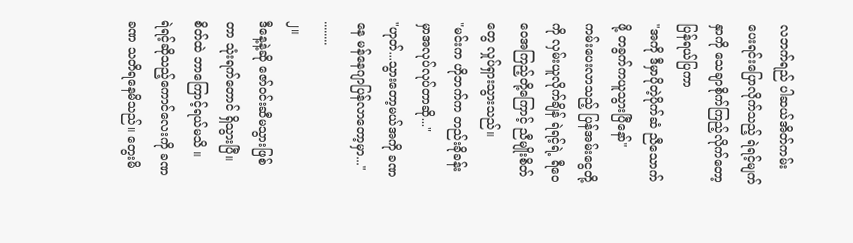လဘက်ရည် ပါဆယ်အိတ်ကမ်းပေးရင်းပြောလိုက်သည့် ရဲရင့်မျက်နှာကို သေချာစိုက်ကြည့်လိုက်တော့ ပြန်ရယ်ပြကာ
"အကို ဒီမှာပိုတဲ့ပိုက်ဆံ ညီသောက်ဖို့ တခွက်ကယူသွားပြီနော်"
ကမ်းပေးလာသည့် ပြန်အမ်းငွေတို့ကို လှမ်းယူလိုက်ချိန် ရဲရင့်ရဲ့ ရီဝေဝေအကြည့်တို့ကြောင့် ညီမျိုးစိတ်တွေ လှုပ်ရှားသွားသည်။
"မင်းက ဟိုဘက်က တည်းခိုခန်းမှာအလုပ်လုပ်တာဆို..."
"ဟုတ်...သွားတော့မယ်အကို ခဏ နေ မန်နေဂျာပြန်လာတော့မှာ..."
........
၂။
ဒီနေ့နဲ့ဆို ဇော်ဝင်းဆီမသွားဖြစ်တာ သုံးရက်တောင် ရှိသွားပြီ။ စိတ်ထဲ ဘာကြောင့်ရယ်မသိ ။
ရဲရင့်ဆိုသည့်ကောင်လေးကို ခဏ ခဏ သတိရနေမိသည်။ တွေးမိ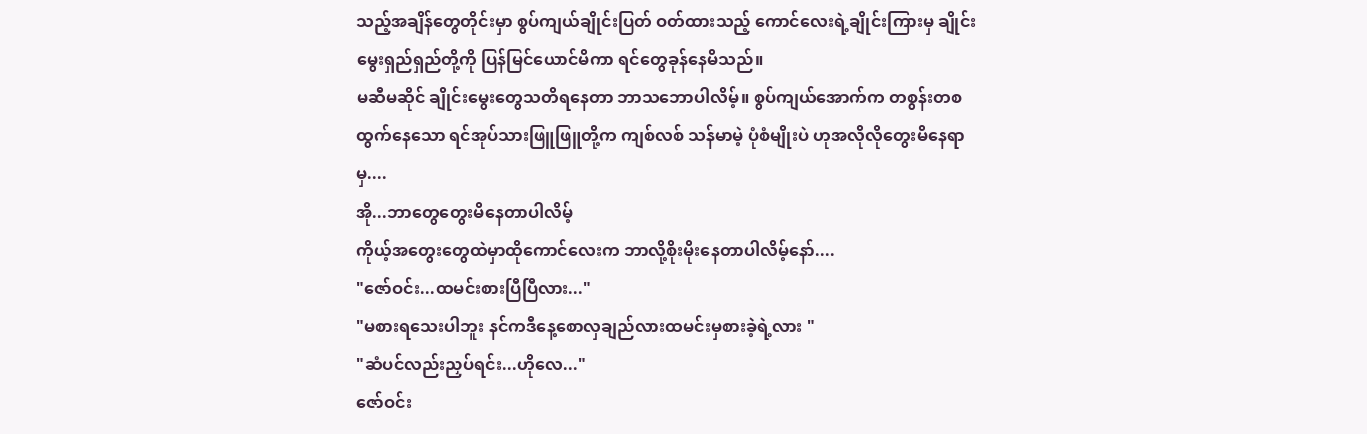သည့်အချိန်တွေတိုင်းမှာ စွပ်ကျယ်ချိုင်းပြတ် ဝတ်ထားသည့် ကောင်လေးရဲ့ချိုင်းကြားမှ ချိုင်းမွေးရှည်ရှည်တို့ကို ပြန်မြင်ယောင်မိကာ ရင်တွေခုန်နေမိသည်။
မဆီမဆိုင် ချိုင်းမွေးတွေသတိရနေတာ ဘာသဘောပါလိမ့်။ စွပ်ကျယ်အောက်က တစွန်းတစထွက်နေသော ရင်အုပ်သားဖြူဖြူတို့က ကျစ်လစ် သန်မာမဲ့ ပုံစံမျိုးပဲ ဟုအလိုလိုတွေးမိနေရာမှ....
အို...ဘာတွေတွေးမိနေတာပါလိမ့်
ကိုယ့်အတွေးတွေထဲမှာထိုကောင်လေးက ဘာလို့စိုးမိုးနေတာပါလိမ့်နော်....
"ဇော်ဝင်း...ထမင်းစားပြီပြီလား..."
"မစားရသေးပါဘူး နင်ကဒီနေ့စောလှချည်လားထမင်းမှစားခဲ့ရဲ့လား "
"ဆံပင်လည်းညှပ်ရင်း...ဟိုလေ..."
ဇော်ဝင်း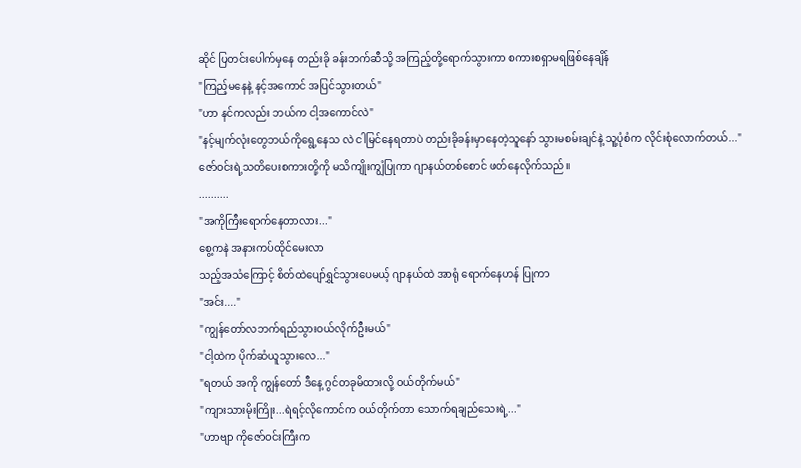ဆိုင် ပြတင်းပေါက်မှနေ တည်းခို ခန်းဘက်ဆီသို့ အကြည့်တို့ရောက်သွားကာ စကားစရှာမရဖြစ်နေချိန်
"ကြည့်မနေနဲ့ နင့်အကောင် အပြင်သွားတယ်"
"ဟာ နင်ကလည်း ဘယ်က ငါ့အကောင်လဲ"
"နင့်မျက်လုံးတွေဘယ်ကိုရွေ့နေသ လဲ ငါမြင်နေရတာပဲ တည်းခိုခန်းမှာနေတဲ့သူနော် သွားမစမ်းချင်နဲ့ သူ့ပုံစံက လိုင်းစုံလောက်တယ်..."
ဇော်ဝင်းရဲ့သတိပေးစကားတို့ကို မသိကျိုးကျွံပြုကာ ဂျာနယ်တစ်စောင် ဖတ်နေလိုက်သည်။
..........
"အကိုကြီးရောက်နေတာလား..."
စွေ့ကနဲ အနားကပ်ထိုင်မေးလာ
သည့်အသံကြောင့် စိတ်ထဲပျော်ရွှင်သွားပေမယ့် ဂျာနယ်ထဲ အာရုံ ရောက်နေဟန် ပြုကာ
"အင်း...."
"ကျွန်တော်လဘက်ရည်သွားဝယ်လိုက်ဦးမယ်"
"ငါ့ထဲက ပိုက်ဆံယူသွားလေ..."
"ရတယ် အကို ကျွန်တော် ဒီနေ့ ဂွင်တခုမိထားလို့ ဝယ်တိုက်မယ်"
"ကျားသားမိုးကြိုး...ရဲရင့်လိုကောင်က ဝယ်တိုက်တာ သောက်ရချည်သေးရဲ့..."
"ဟာဗျာ ကိုဇော်ဝင်းကြီးက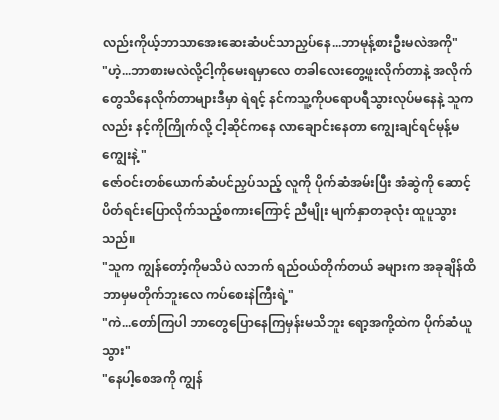လည်းကိုယ့်ဘာသာအေးဆေးဆံပင်သာညှပ်နေ...ဘာမုန့်စားဦးမလဲအကို"
"ဟဲ့...ဘာစားမလဲလို့ငါ့ကိုမေးရမှာလေ တခါလေးတွေ့ဖူးလိုက်တာနဲ့ အလိုက်တွေသိနေလိုက်တာများဒီမှာ ရဲရင့် နင်ကသူ့ကိုပရောပရီသွားလုပ်မနေနဲ့ သူကလည်း နင့်ကိုကြိုက်လို့ ငါ့ဆိုင်ကနေ လာချောင်းနေတာ ကျွေးချင်ရင်မုန့်မကျွေးနဲ့ "
ဇော်ဝင်းတစ်ယောက်ဆံပင်ညှပ်သည့် လူကို ပိုက်ဆံအမ်းပြီး အံဆွဲကို ဆောင့်ပိတ်ရင်းပြောလိုက်သည့်စကားကြောင့် ညီမျိုး မျက်နှာတခုလုံး ထူပူသွားသည်။
"သူက ကျွန်တော့်ကိုမသိပဲ လဘက် ရည်ဝယ်တိုက်တယ် ခများက အခုချိန်ထိ ဘာမှမတိုက်ဘူးလေ ကပ်စေးနဲကြီးရဲ့"
"ကဲ...တော်ကြပါ ဘာတွေပြောနေကြမှန်းမသိဘူး ရော့အကို့ထဲက ပိုက်ဆံယူသွား"
"နေပါ့စေအကို ကျွန်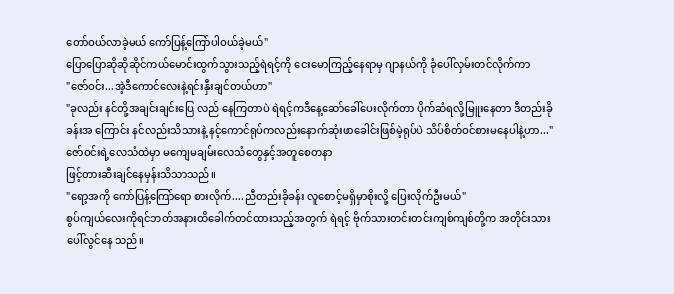တော်ဝယ်လာခဲ့မယ် ကော်ပြန့်ကြော်ပါဝယ်ခဲ့မယ်"
ပြောပြောဆိုဆိုဆိုင်ကယ်မောင်းထွက်သွားသည့်ရဲရင့်ကို ငေးမောကြည့်နေရာမှ ဂျာနယ်ကို ခုံပေါ်လှမ်းတင်လိုက်ကာ
"ဇော်ဝင်း...အဲ့ဒီကောင်လေးနဲ့ရင်းနှီးချင်တယ်ဟာ"
"ခုလည်း နင်တို့အချင်းချင်းပြေ လည် နေကြတာပဲ ရဲရင့်ကဒီနေ့ဆော်ခေါ်ပေးလိုက်တာ ပိုက်ဆံရလို့မြူးနေတာ ဒီတည်းခိုခန်းအ ကြောင်း နင်လည်းသိသားနဲ့ နင့်ကောင်ရုပ်ကလည်းနောက်ဆုံးဖာခေါင်းဖြစ်မဲ့ရုပ်ပဲ သိပ်စိတ်ဝင်စားမနေပါနဲ့ဟာ..."
ဇော်ဝင်းရဲ့လေသံထဲမှာ မကျေမချမ်းလေသံတွေနှင့်အတူစေတနာ
ဖြင့်တားဆီးချင်နေမှန်းသိသာသည်။
"ရော့အကို ကော်ပြန့်ကြော်ရော စားလိုက်....ညီတည်းခိုခန်း လူစောင့်မရှိမှာစိုးလို့ ပြေးလိုက်ဦးမယ်"
စွပ်ကျယ်လေးကိုရင်ဘတ်အနားထိခေါက်တင်ထားသည့်အတွက် ရဲရင့် ဗိုက်သားတင်းတင်းကျစ်ကျစ်တို့က အတိုင်းသားပေါ်လွင်နေ သည်။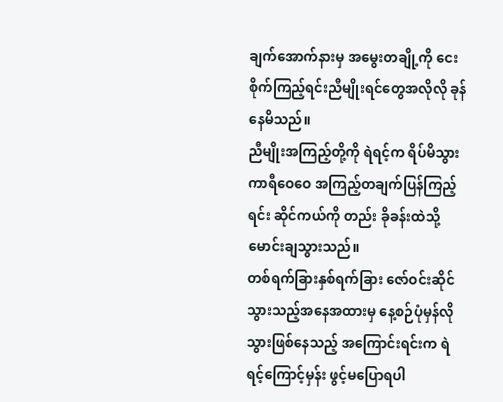ချက်အောက်နားမှ အမွေးတချို့ကို ငေးစိုက်ကြည့်ရင်းညီမျိုးရင်တွေအလိုလို ခုန်နေမိသည်။
ညီမျိုးအကြည့်တို့ကို ရဲရင့်က ရိပ်မိသွားကာရီဝေဝေ အကြည့်တချက်ပြန်ကြည့်ရင်း ဆိုင်ကယ်ကို တည်း ခိုခန်းထဲသို့ မောင်းချသွားသည်။
တစ်ရက်ခြားနှစ်ရက်ခြား ဇော်ဝင်းဆိုင်သွားသည့်အနေအထားမှ နေ့စဉ်ပုံမှန်လို သွားဖြစ်နေသည့် အကြောင်းရင်းက ရဲရင့်ကြောင့်မှန်း ဖွင့်မပြောရပါ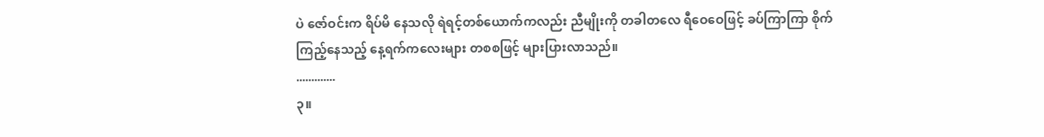ပဲ ဇော်ဝင်းက ရိပ်မိ နေသလို ရဲရင့်တစ်ယောက်ကလည်း ညီမျိုးကို တခါတလေ ရီဝေဝေဖြင့် ခပ်ကြာကြာ စိုက်ကြည့်နေသည့် နေ့ရက်ကလေးများ တစစဖြင့် များပြားလာသည်။
.............
၃။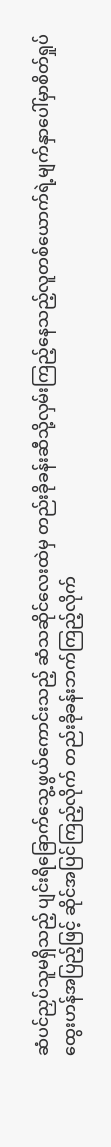ဆံပင်ညှပ်သူမရှိသည့် ပျင်းရိခြောက်သွေ့ဖွယ်ကောင်းသည့် ဆံသဆိုင်လေးထဲမှ တည်းခိုခန်းဆီသို့လှမ်းကြည့်နေသည့်လူတစ်ယောက်ရဲ့မျက်နှာပေါ်မှာစိတ်ရှုပ်ထွေးဟန်အပြည့်ဖြင့် ဆိုင်အပြင်ကြည့်လိုက် တည်းခိုခန်းဘက်ကြည့်လိုက်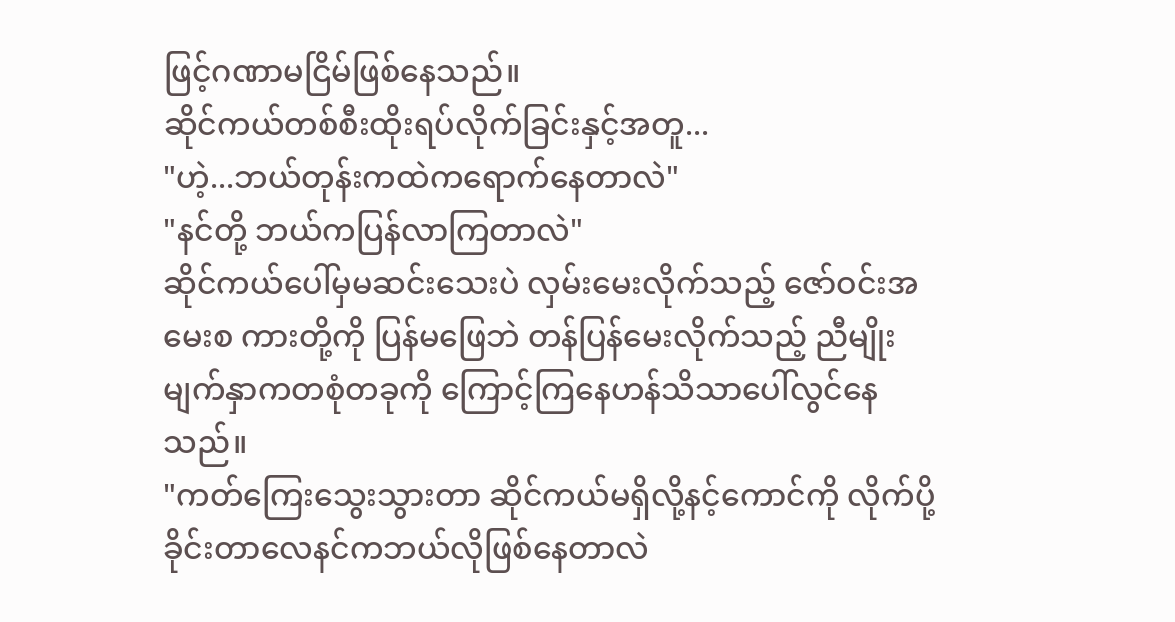ဖြင့်ဂဏာမငြိမ်ဖြစ်နေသည်။
ဆိုင်ကယ်တစ်စီးထိုးရပ်လိုက်ခြင်းနှင့်အတူ...
"ဟဲ့...ဘယ်တုန်းကထဲကရောက်နေတာလဲ"
"နင်တို့ ဘယ်ကပြန်လာကြတာလဲ"
ဆိုင်ကယ်ပေါ်မှမဆင်းသေးပဲ လှမ်းမေးလိုက်သည့် ဇော်ဝင်းအမေးစ ကားတို့ကို ပြန်မဖြေဘဲ တန်ပြန်မေးလိုက်သည့် ညီမျိုးမျက်နှာကတစုံတခုကို ကြောင့်ကြနေဟန်သိသာပေါ်လွင်နေသည်။
"ကတ်ကြေးသွေးသွားတာ ဆိုင်ကယ်မရှိလို့နင့်ကောင်ကို လိုက်ပို့ခိုင်းတာလေနင်ကဘယ်လိုဖြစ်နေတာလဲ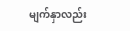မျက်နှာလည်း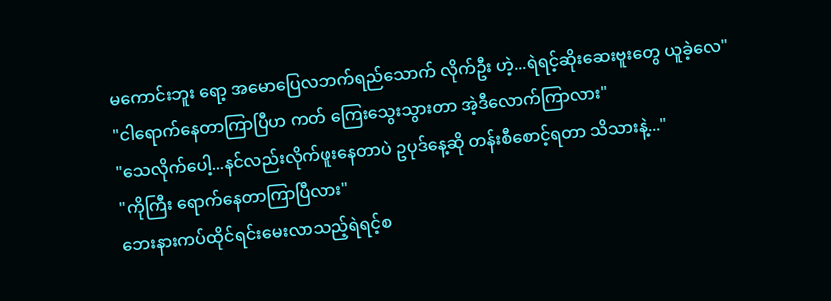မကောင်းဘူး ရော့ အမောပြေလဘက်ရည်သောက် လိုက်ဦး ဟဲ့...ရဲရင့်ဆိုးဆေးဗူးတွေ ယူခဲ့လေ"
"ငါရောက်နေတာကြာပြီဟ ကတ် ကြေးသွေးသွားတာ အဲ့ဒီလောက်ကြာလား"
"သေလိုက်ပေါ့...နင်လည်းလိုက်ဖူးနေတာပဲ ဥပုဒ်နေ့ဆို တန်းစီစောင့်ရတာ သိသားနဲ့..."
"ကိုကြီး ရောက်နေတာကြာပြီလား"
ဘေးနားကပ်ထိုင်ရင်းမေးလာသည့်ရဲရင့်စ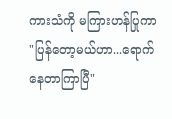ကားသံကို မကြားဟန်ပြုကာ
"ပြန်တော့မယ်ဟာ...ရောက်နေတာကြာပြီ"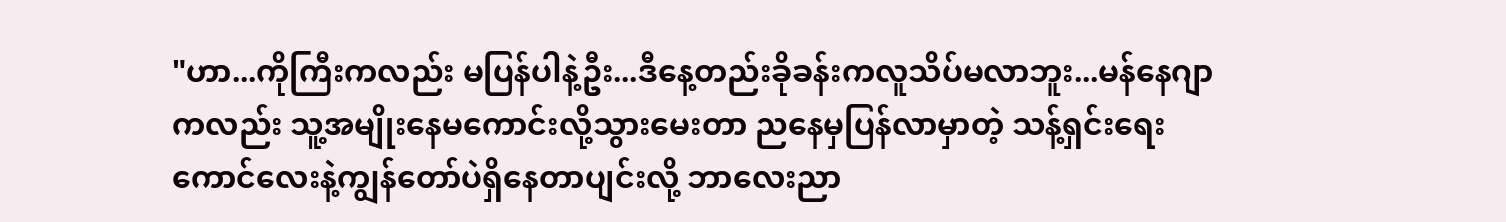"ဟာ...ကိုကြီးကလည်း မပြန်ပါနဲ့ဦး...ဒီနေ့တည်းခိုခန်းကလူသိပ်မလာဘူး...မန်နေဂျာကလည်း သူ့အမျိုးနေမကောင်းလို့သွားမေးတာ ညနေမှပြန်လာမှာတဲ့ သန့်ရှင်းရေးကောင်လေးနဲ့ကျွန်တော်ပဲရှိနေတာပျင်းလို့ ဘာလေးညာ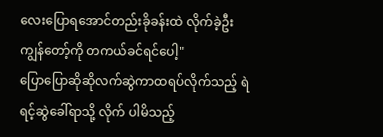လေးပြောရအောင်တည်းခိုခန်းထဲ လိုက်ခဲ့ဦး ကျွန်တော့်ကို တကယ်ခင်ရင်ပေါ့"
ပြောပြောဆိုဆိုလက်ဆွဲကာထရပ်လိုက်သည့် ရဲရင့်ဆွဲခေါ်ရာသို့ လိုက် ပါမိသည့်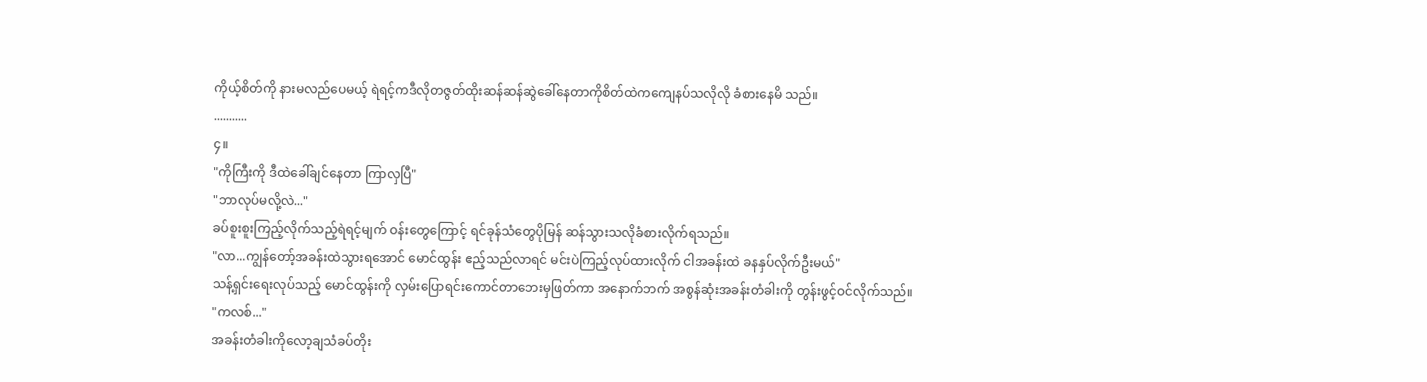ကိုယ့်စိတ်ကို နားမလည်ပေမယ့် ရဲရင့်ကဒီလိုတဇွတ်ထိုးဆန်ဆန်ဆွဲခေါ်နေတာကိုစိတ်ထဲကကျေနပ်သလိုလို ခံစားနေမိ သည်။
...........
၄။
"ကိုကြီးကို ဒီထဲခေါ်ချင်နေတာ ကြာလှပြီ"
"ဘာလုပ်မလို့လဲ..."
ခပ်စူးစူးကြည့်လိုက်သည့်ရဲရင့်မျက် ဝန်းတွေကြောင့် ရင်ခုန်သံတွေပိုမြန် ဆန်သွားသလိုခံစားလိုက်ရသည်။
"လာ...ကျွန်တော့်အခန်းထဲသွားရအောင် မောင်ထွန်း ဧည့်သည်လာရင် မင်းပဲကြည့်လုပ်ထားလိုက် ငါအခန်းထဲ ခနနှပ်လိုက်ဦးမယ်"
သန့်ရှင်းရေးလုပ်သည့် မောင်ထွန်းကို လှမ်းပြောရင်းကောင်တာဘေးမှဖြတ်ကာ အနောက်ဘက် အစွန်ဆုံးအခန်းတံခါးကို တွန်းဖွင့်ဝင်လိုက်သည်။
"ကလစ်..."
အခန်းတံခါးကိုလော့ချသံခပ်တိုး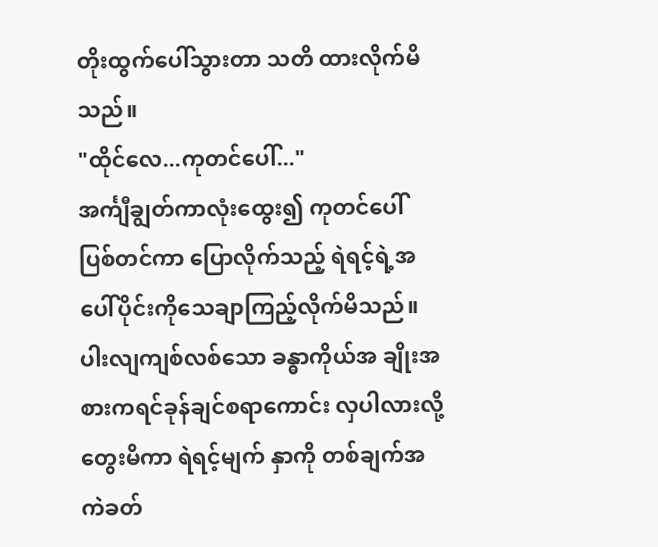တိုးထွက်ပေါ်သွားတာ သတိ ထားလိုက်မိသည်။
"ထိုင်လေ...ကုတင်ပေါ်..."
အင်္ကျီချွတ်ကာလုံးထွေး၍ ကုတင်ပေါ်ပြစ်တင်ကာ ပြောလိုက်သည့် ရဲရင့်ရဲ့အပေါ်ပိုင်းကိုသေချာကြည့်လိုက်မိသည်။
ပါးလျကျစ်လစ်သော ခန္ဓာကိုယ်အ ချိုးအစားကရင်ခုန်ချင်စရာကောင်း လှပါလားလို့တွေးမိကာ ရဲရင့်မျက် နှာကို တစ်ချက်အကဲခတ်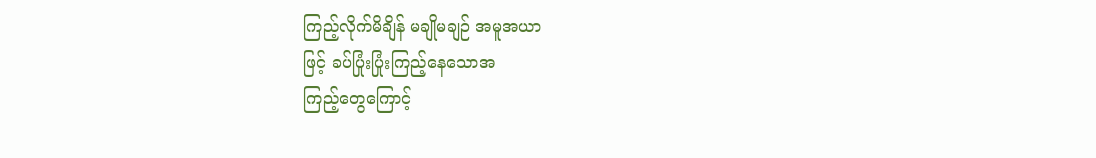ကြည့်လိုက်မိချိန် မချိုမချဉ် အမူအယာ
ဖြင့် ခပ်ပြုံးပြုံးကြည့်နေသောအ
ကြည့်တွေကြောင့်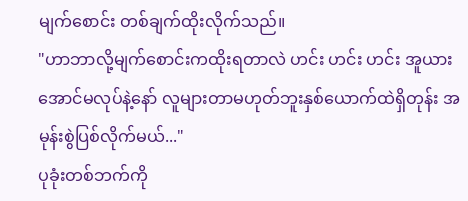မျက်စောင်း တစ်ချက်ထိုးလိုက်သည်။
"ဟာဘာလို့မျက်စောင်းကထိုးရတာလဲ ဟင်း ဟင်း ဟင်း အူယားအောင်မလုပ်နဲ့နော် လူများတာမဟုတ်ဘူးနှစ်ယောက်ထဲရှိတုန်း အမုန်းစွဲပြစ်လိုက်မယ်..."
ပုခုံးတစ်ဘက်ကို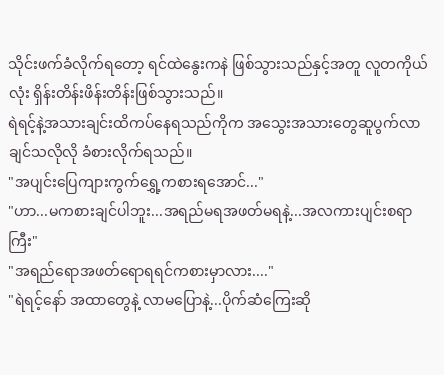သိုင်းဖက်ခံလိုက်ရတော့ ရင်ထဲနွေးကနဲ ဖြစ်သွားသည်နှင့်အတူ လူတကိုယ်လုံး ရှိန်းတိန်းဖိန်းတိန်းဖြစ်သွားသည်။
ရဲရင့်နဲ့အသားချင်းထိကပ်နေရသည်ကိုက အသွေးအသားတွေဆူပွက်လာချင်သလိုလို ခံစားလိုက်ရသည်။
"အပျင်းပြေကျားကွက်ရွှေ့ကစားရအောင်..."
"ဟာ...မကစားချင်ပါဘူး...အရည်မရအဖတ်မရနဲ့...အလကားပျင်းစရာကြီး"
"အရည်ရောအဖတ်ရောရရင်ကစားမှာလား...."
"ရဲရင့်နော် အထာတွေနဲ့ လာမပြောနဲ့...ပိုက်ဆံကြေးဆို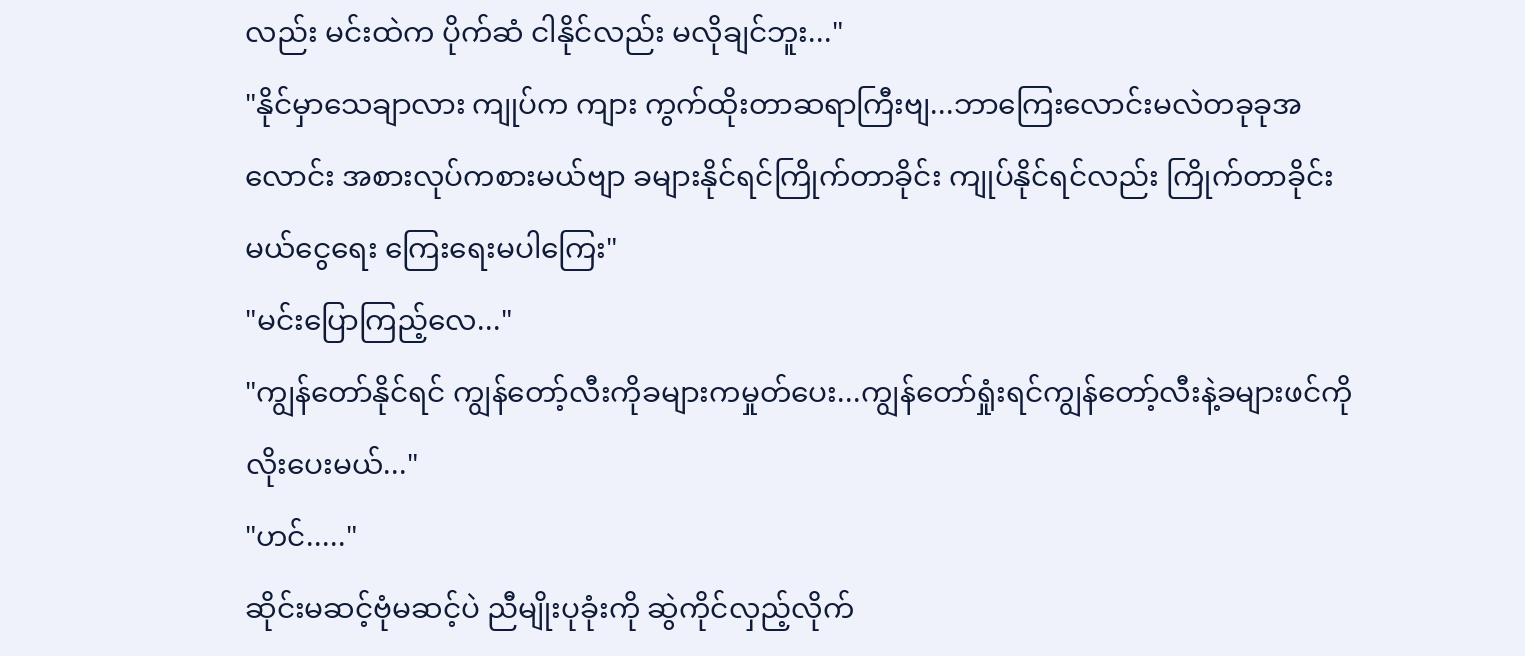လည်း မင်းထဲက ပိုက်ဆံ ငါနိုင်လည်း မလိုချင်ဘူး..."
"နိုင်မှာသေချာလား ကျုပ်က ကျား ကွက်ထိုးတာဆရာကြီးဗျ...ဘာကြေးလောင်းမလဲတခုခုအလောင်း အစားလုပ်ကစားမယ်ဗျာ ခများနိုင်ရင်ကြိုက်တာခိုင်း ကျုပ်နိုင်ရင်လည်း ကြိုက်တာခိုင်းမယ်ငွေရေး ကြေးရေးမပါကြေး"
"မင်းပြောကြည့်လေ..."
"ကျွန်တော်နိုင်ရင် ကျွန်တော့်လီးကိုခများကမှုတ်ပေး...ကျွန်တော်ရှုံးရင်ကျွန်တော့်လီးနဲ့ခများဖင်ကို လိုးပေးမယ်..."
"ဟင်....."
ဆိုင်းမဆင့်ဗုံမဆင့်ပဲ ညီမျိုးပုခုံးကို ဆွဲကိုင်လှည့်လိုက်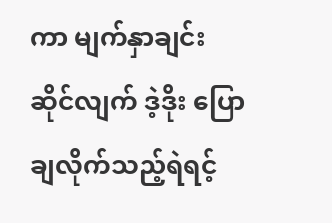ကာ မျက်နှာချင်း ဆိုင်လျက် ဒဲ့ဒိုး ပြောချလိုက်သည့်ရဲရင့်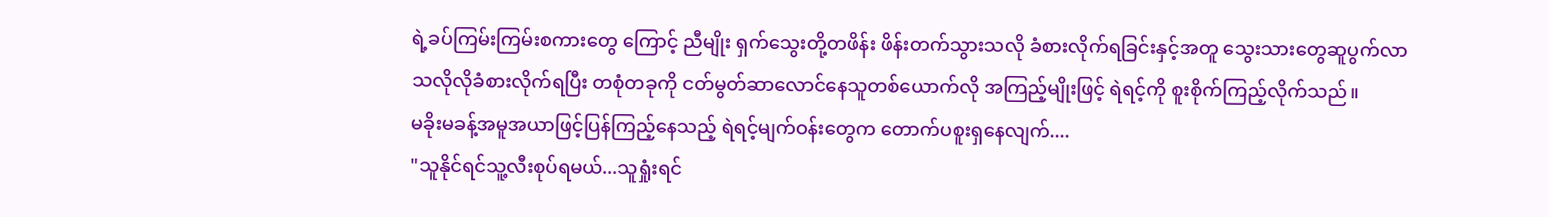ရဲ့ခပ်ကြမ်းကြမ်းစကားတွေ ကြောင့် ညီမျိုး ရှက်သွေးတို့တဖိန်း ဖိန်းတက်သွားသလို ခံစားလိုက်ရခြင်းနှင့်အတူ သွေးသားတွေဆူပွက်လာသလိုလိုခံစားလိုက်ရပြီး တစုံတခုကို ငတ်မွတ်ဆာလောင်နေသူတစ်ယောက်လို အကြည့်မျိုးဖြင့် ရဲရင့်ကို စူးစိုက်ကြည့်လိုက်သည်။
မခိုးမခန့်အမူအယာဖြင့်ပြန်ကြည့်နေသည့် ရဲရင့်မျက်ဝန်းတွေက တောက်ပစူးရှနေလျက်....
"သူနိုင်ရင်သူ့လီးစုပ်ရမယ်...သူရှုံးရင်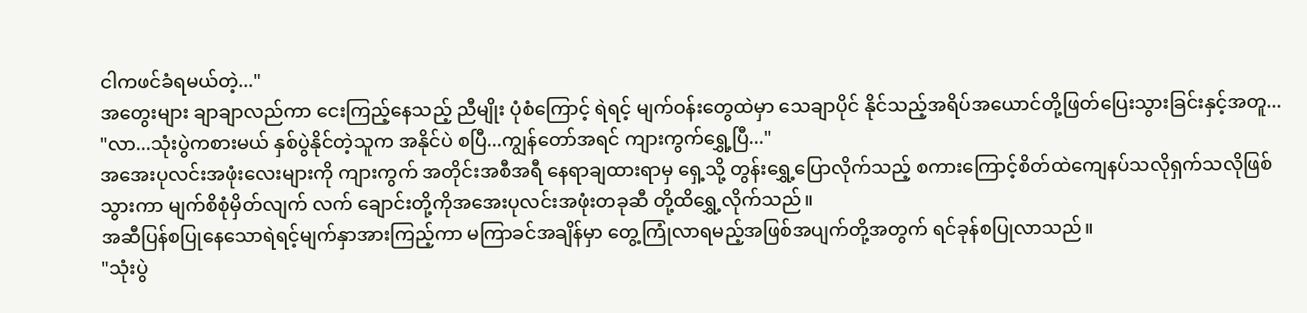ငါကဖင်ခံရမယ်တဲ့..."
အတွေးများ ချာချာလည်ကာ ငေးကြည့်နေသည့် ညီမျိုး ပုံစံကြောင့် ရဲရင့် မျက်ဝန်းတွေထဲမှာ သေချာပိုင် နိုင်သည့်အရိပ်အယောင်တို့ဖြတ်ပြေးသွားခြင်းနှင့်အတူ...
"လာ...သုံးပွဲကစားမယ် နှစ်ပွဲနိုင်တဲ့သူက အနိုင်ပဲ စပြီ...ကျွန်တော်အရင် ကျားကွက်ရွှေ့ပြီ..."
အအေးပုလင်းအဖုံးလေးများကို ကျားကွက် အတိုင်းအစီအရီ နေရာချထားရာမှ ရှေ့သို့ တွန်းရွှေ့ပြောလိုက်သည့် စကားကြောင့်စိတ်ထဲကျေနပ်သလိုရှက်သလိုဖြစ်သွားကာ မျက်စိစုံမှိတ်လျက် လက် ချောင်းတို့ကိုအအေးပုလင်းအဖုံးတခုဆီ တို့ထိရွှေ့လိုက်သည်။
အဆီပြန်စပြုနေသောရဲရင့်မျက်နှာအားကြည့်ကာ မကြာခင်အချိန်မှာ တွေ့ကြုံလာရမည့်အဖြစ်အပျက်တို့အတွက် ရင်ခုန်စပြုလာသည်။
"သုံးပွဲ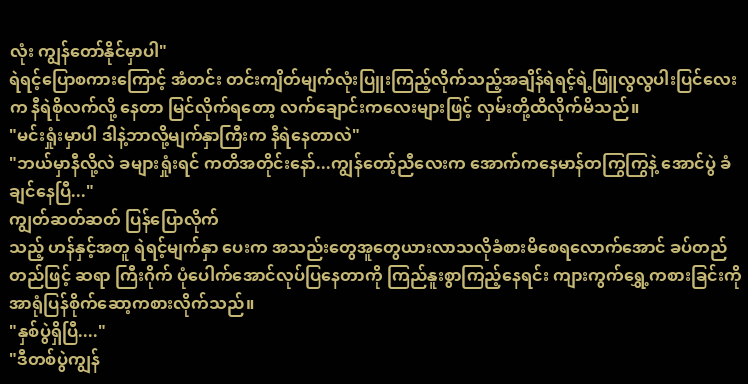လုံး ကျွန်တော်နိုင်မှာပါ"
ရဲရင့်ပြောစကားကြောင့် အံတင်း တင်းကျိတ်မျက်လုံးပြူးကြည့်လိုက်သည့်အချိန်ရဲရင့်ရဲ့ဖြူလွလွပါးပြင်လေးက နီရဲစိုလက်လို့ နေတာ မြင်လိုက်ရတော့ လက်ချောင်းကလေးများဖြင့် လှမ်းတို့ထိလိုက်မိသည်။
"မင်းရှုံးမှာပါ ဒါနဲ့ဘာလို့မျက်နှာကြီးက နီရဲနေတာလဲ"
"ဘယ်မှာနီလို့လဲ ခများရှုံးရင် ကတိအတိုင်းနော်...ကျွန်တော့်ညီလေးက အောက်ကနေမာန်တကြွကြွနဲ့ အောင်ပွဲ ခံချင်နေပြီ..."
ကျွတ်ဆတ်ဆတ် ပြန်ပြောလိုက်
သည့် ဟန်နှင့်အတူ ရဲရင့်မျက်နှာ ပေးက အသည်းတွေအူတွေယားလာသလိုခံစားမိစေရလောက်အောင် ခပ်တည်တည်ဖြင့် ဆရာ ကြီးဂိုက် ပုံပေါက်အောင်လုပ်ပြနေတာကို ကြည်နူးစွာကြည့်နေရင်း ကျားကွက်ရွှေ့ကစားခြင်းကို အာရုံပြန်စိုက်ဆော့ကစားလိုက်သည်။
"နှစ်ပွဲရှိပြီ...."
"ဒီတစ်ပွဲကျွန်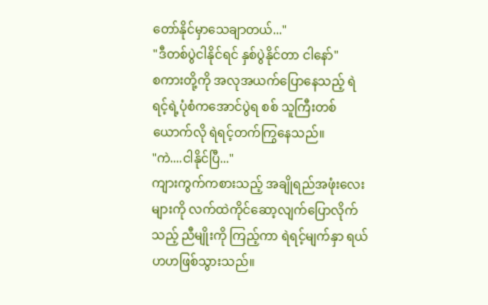တော်နိုင်မှာသေချာတယ်..."
"ဒီတစ်ပွဲငါနိုင်ရင် နှစ်ပွဲနိုင်တာ ငါနော်"
စကားတို့ကို အလုအယက်ပြောနေသည့် ရဲရင့်ရဲ့ပုံစံကအောင်ပွဲရ စစ် သူကြီးတစ်ယောက်လို ရဲရင့်တက်ကြွနေသည်။
"ကဲ....ငါနိုင်ပြီ..."
ကျားကွက်ကစားသည့် အချိုရည်အဖုံးလေးများကို လက်ထဲကိုင်ဆော့လျက်ပြောလိုက်သည့် ညီမျိုးကို ကြည့်ကာ ရဲရင့်မျက်နှာ ရယ်ဟဟဖြစ်သွားသည်။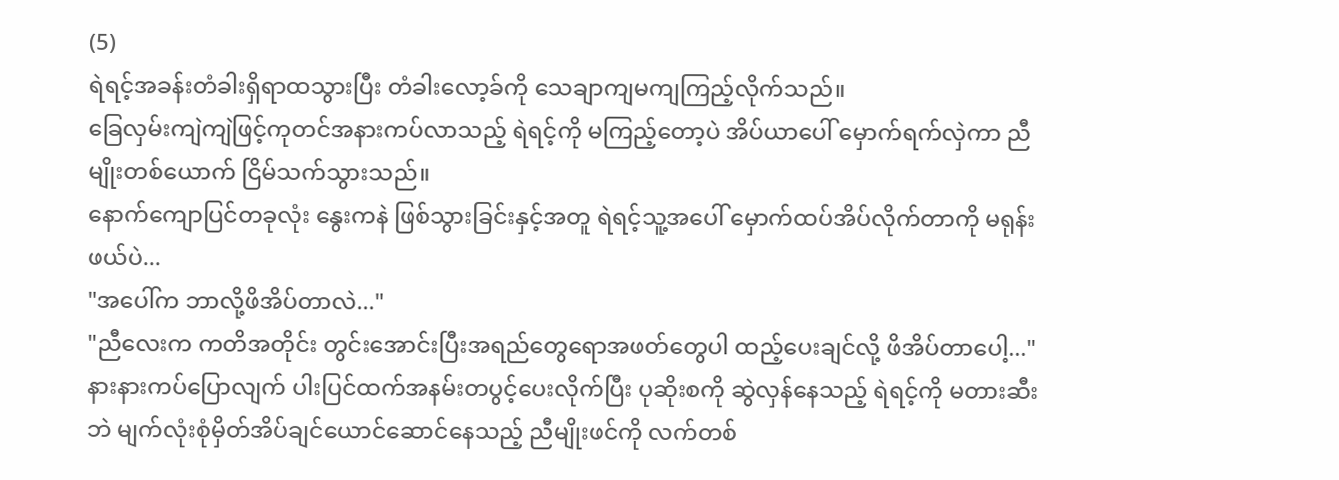(5)
ရဲရင့်အခန်းတံခါးရှိရာထသွားပြီး တံခါးလော့ခ်ကို သေချာကျမကျကြည့်လိုက်သည်။
ခြေလှမ်းကျဲကျဲဖြင့်ကုတင်အနားကပ်လာသည့် ရဲရင့်ကို မကြည့်တော့ပဲ အိပ်ယာပေါ် မှောက်ရက်လှဲကာ ညီမျိုးတစ်ယောက် ငြိမ်သက်သွားသည်။
နောက်ကျောပြင်တခုလုံး နွေးကနဲ ဖြစ်သွားခြင်းနှင့်အတူ ရဲရင့်သူ့အပေါ် မှောက်ထပ်အိပ်လိုက်တာကို မရုန်းဖယ်ပဲ...
"အပေါ်က ဘာလို့ဖိအိပ်တာလဲ..."
"ညီလေးက ကတိအတိုင်း တွင်းအောင်းပြီးအရည်တွေရောအဖတ်တွေပါ ထည့်ပေးချင်လို့ ဖိအိပ်တာပေါ့..."
နားနားကပ်ပြောလျက် ပါးပြင်ထက်အနမ်းတပွင့်ပေးလိုက်ပြီး ပုဆိုးစကို ဆွဲလှန်နေသည့် ရဲရင့်ကို မတားဆီးဘဲ မျက်လုံးစုံမှိတ်အိပ်ချင်ယောင်ဆောင်နေသည့် ညီမျိုးဖင်ကို လက်တစ်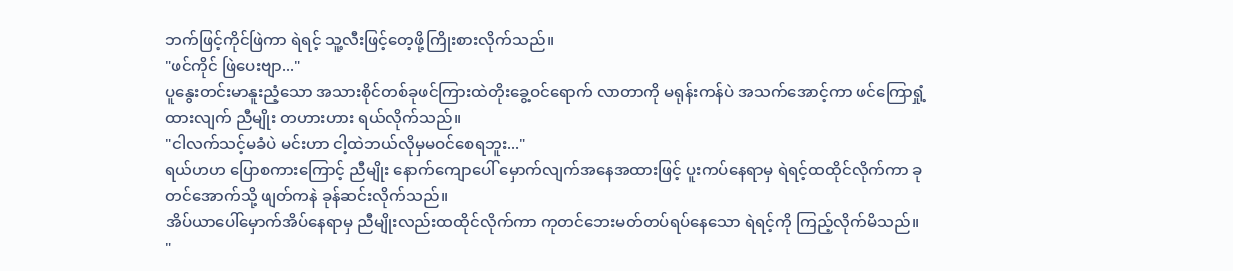ဘက်ဖြင့်ကိုင်ဖြဲကာ ရဲရင့် သူ့လီးဖြင့်တေ့ဖို့ကြိုးစားလိုက်သည်။
"ဖင်ကိုင် ဖြဲပေးဗျာ..."
ပူနွေးတင်းမာနူးညံ့သော အသားစိုင်တစ်ခုဖင်ကြားထဲတိုးခွေ့ဝင်ရောက် လာတာကို မရုန်းကန်ပဲ အသက်အောင့်ကာ ဖင်ကြောရှုံ့ထားလျက် ညီမျိုး တဟားဟား ရယ်လိုက်သည်။
"ငါလက်သင့်မခံပဲ မင်းဟာ ငါ့ထဲဘယ်လိုမှမဝင်စေရဘူး..."
ရယ်ဟဟ ပြောစကားကြောင့် ညီမျိုး နောက်ကျောပေါ် မှောက်လျက်အနေအထားဖြင့် ပူးကပ်နေရာမှ ရဲရင့်ထထိုင်လိုက်ကာ ခုတင်အောက်သို့ ဖျတ်ကနဲ ခုန်ဆင်းလိုက်သည်။
အိပ်ယာပေါ်မှောက်အိပ်နေရာမှ ညီမျိုးလည်းထထိုင်လိုက်ကာ ကုတင်ဘေးမတ်တပ်ရပ်နေသော ရဲရင့်ကို ကြည့်လိုက်မိသည်။
"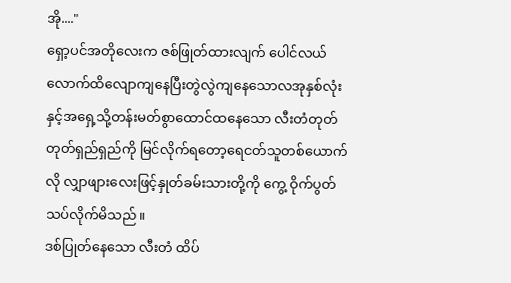အို...."
ရှော့ပင်အတိုလေးက ဇစ်ဖြုတ်ထားလျက် ပေါင်လယ်လောက်ထိလျောကျနေပြီးတွဲလွဲကျနေသောလအုနှစ်လုံးနှင့်အရှေ့သို့တန်းမတ်စွာထောင်ထနေသော လီးတံတုတ်တုတ်ရှည်ရှည်ကို မြင်လိုက်ရတော့ရေငတ်သူတစ်ယောက်လို လျှာဖျားလေးဖြင့်နှုတ်ခမ်းသားတို့ကို ကွေ့ ဝိုက်ပွတ်သပ်လိုက်မိသည်။
ဒစ်ပြုတ်နေသော လီးတံ ထိပ်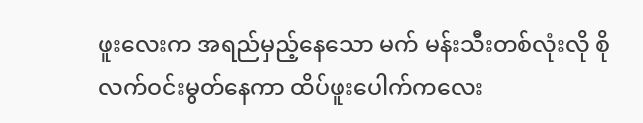ဖူးလေးက အရည်မှည့်နေသော မက် မန်းသီးတစ်လုံးလို စိုလက်ဝင်းမွတ်နေကာ ထိပ်ဖူးပေါက်ကလေး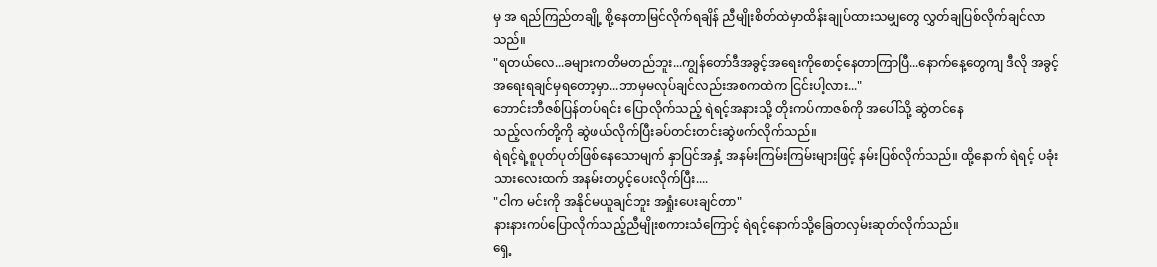မှ အ ရည်ကြည်တချို့ စို့နေတာမြင်လိုက်ရချိန် ညီမျိုးစိတ်ထဲမှာထိန်းချုပ်ထားသမျှတွေ လွှတ်ချပြစ်လိုက်ချင်လာသည်။
"ရတယ်လေ...ခများကတိမတည်ဘူး...ကျွန်တော်ဒီအခွင့်အရေးကိုစောင့်နေတာကြာပြီ...နောက်နေ့တွေကျ ဒီလို အခွင့်အရေးရချင်မှရတော့မှာ...ဘာမှမလုပ်ချင်လည်းအစကထဲက ငြင်းပါ့လား..."
ဘောင်းဘီဇစ်ပြန်တပ်ရင်း ပြောလိုက်သည့် ရဲရင့်အနားသို့ တိုးကပ်ကာဇစ်ကို အပေါ်သို့ ဆွဲတင်နေ
သည့်လက်တို့ကို ဆွဲဖယ်လိုက်ပြီးခပ်တင်းတင်းဆွဲဖက်လိုက်သည်။
ရဲရင့်ရဲ့စူပုတ်ပုတ်ဖြစ်နေသောမျက် နှာပြင်အနှံ့ အနမ်းကြမ်းကြမ်းများဖြင့် နမ်းပြစ်လိုက်သည်။ ထို့နောက် ရဲရင့် ပခုံးသားလေးထက် အနမ်းတပွင့်ပေးလိုက်ပြီး....
"ငါက မင်းကို အနိုင်မယူချင်ဘူး အရှုံးပေးချင်တာ"
နားနားကပ်ပြောလိုက်သည့်ညီမျိုးစကားသံကြောင့် ရဲရင့်နောက်သို့ခြေတလှမ်းဆုတ်လိုက်သည်။
ရှေ့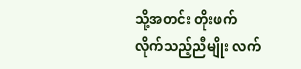သို့အတင်း တိုးဖက်လိုက်သည့်ညီမျိုး လက်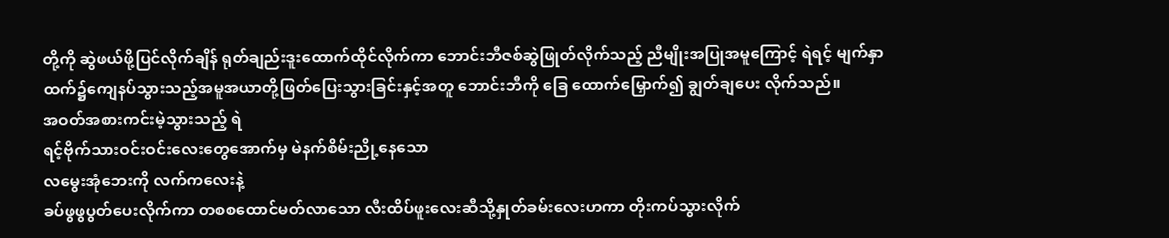တို့ကို ဆွဲဖယ်ဖို့ပြင်လိုက်ချိန် ရုတ်ချည်းဒူးထောက်ထိုင်လိုက်ကာ ဘောင်းဘီဇစ်ဆွဲဖြုတ်လိုက်သည့် ညီမျိုးအပြုအမူကြောင့် ရဲရင့် မျက်နှာထက်၌ကျေနပ်သွားသည့်အမူအယာတို့ဖြတ်ပြေးသွားခြင်းနှင့်အတူ ဘောင်းဘီကို ခြေ ထောက်မြှောက်၍ ချွတ်ချပေး လိုက်သည်။
အဝတ်အစားကင်းမဲ့သွားသည့် ရဲ
ရင့်ဗိုက်သားဝင်းဝင်းလေးတွေအောက်မှ မဲနက်စိမ်းညို့နေသော
လမွေးအုံဘေးကို လက်ကလေးနဲ့
ခပ်ဖွဖွပွတ်ပေးလိုက်ကာ တစစထောင်မတ်လာသော လီးထိပ်ဖူးလေးဆီသို့နှုတ်ခမ်းလေးဟကာ တိုးကပ်သွားလိုက်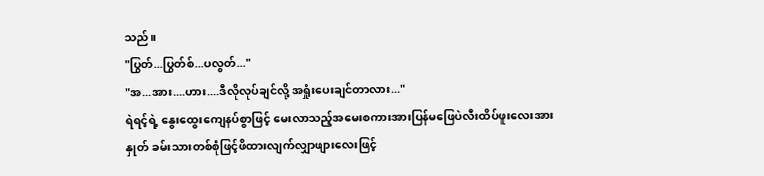သည်။
"ပြွတ်...ပြွတ်စ်...ပလွတ်..."
"အ...အား....ဟား....ဒီလိုလုပ်ချင်လို့ အရှုံးပေးချင်တာလား..."
ရဲရင့်ရဲ့ နွေးထွေးကျေနပ်စွာဖြင့် မေးလာသည့်အမေးစကားအားပြန်မဖြေပဲလီးထိပ်ဖူးလေးအား နှုတ် ခမ်းသားတစ်စုံဖြင့်ဖိထားလျက်လျှာဖျားလေးဖြင့်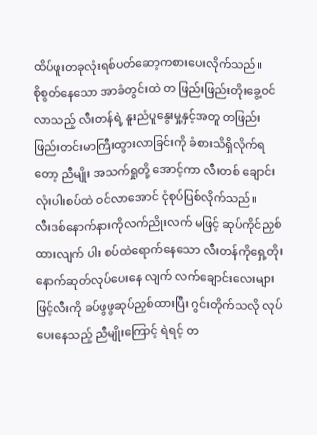ထိပ်ဖူးတခုလုံးရစ်ပတ်ဆော့ကစားပေးလိုက်သည်။
စိုစွတ်နေသော အာခံတွင်းထဲ တ ဖြည်းဖြည်းတိုးခွေ့ဝင်လာသည့် လီးတန်ရဲ့ နူးညံပူနွေးမှု့နှင့်အတူ တဖြည်းဖြည်းတင်းမာကြီးထွားလာခြင်းကို ခံစားသိရှိလိုက်ရတော့ ညီမျိုး အသက်ရှုတို့ အောင့်ကာ လီးတစ် ချောင်းလုံးပါးစပ်ထဲ ဝင်လာအောင် ငုံစုပ်ပြစ်လိုက်သည်။
လီးဒစ်နောက်နားကိုလက်ညိုးလက် မဖြင့် ဆုပ်ကိုင်ညှစ်ထားလျက် ပါး စပ်ထဲရောက်နေသော လီးတန်ကိုရှေ့တိုးနောက်ဆုတ်လုပ်ပေးနေ လျက် လက်ချောင်းလေးများဖြင့်လီးကို ခပ်ဖွဖွဆုပ်ညှစ်ထားပြီး ဂွင်းတိုက်သလို လုပ်ပေးနေသည့် ညီမျိုးကြောင့် ရဲရင့် တ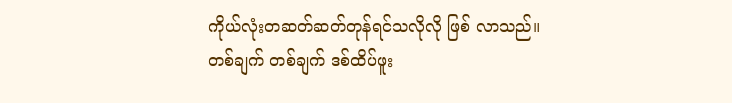ကိုယ်လုံးတဆတ်ဆတ်တုန်ရင်သလိုလို ဖြစ် လာသည်။
တစ်ချက် တစ်ချက် ဒစ်ထိပ်ဖူး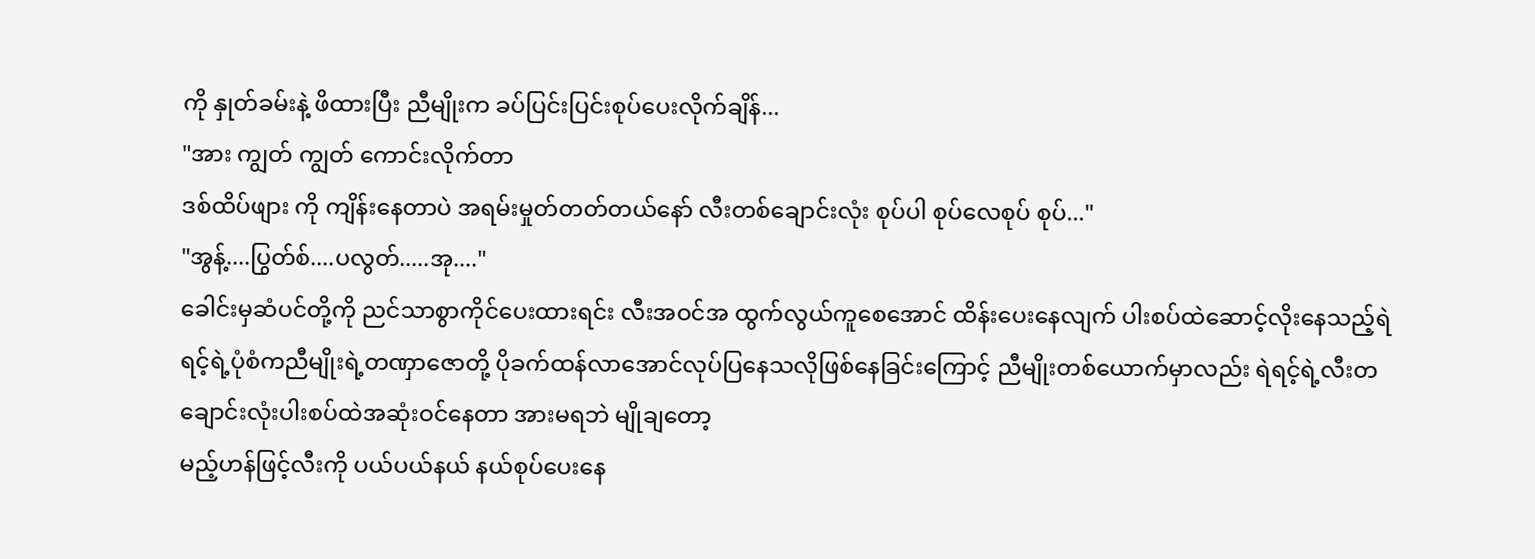ကို နှုတ်ခမ်းနဲ့ ဖိထားပြီး ညီမျိုးက ခပ်ပြင်းပြင်းစုပ်ပေးလိုက်ချိန်...
"အား ကျွတ် ကျွတ် ကောင်းလိုက်တာ
ဒစ်ထိပ်ဖျား ကို ကျိန်းနေတာပဲ အရမ်းမှုတ်တတ်တယ်နော် လီးတစ်ချောင်းလုံး စုပ်ပါ စုပ်လေစုပ် စုပ်..."
"အွန့်....ပြွတ်စ်....ပလွတ်.....အု...."
ခေါင်းမှဆံပင်တို့ကို ညင်သာစွာကိုင်ပေးထားရင်း လီးအဝင်အ ထွက်လွယ်ကူစေအောင် ထိန်းပေးနေလျက် ပါးစပ်ထဲဆောင့်လိုးနေသည့်ရဲရင့်ရဲ့ပုံစံကညီမျိုးရဲ့တဏှာဇောတို့ ပိုခက်ထန်လာအောင်လုပ်ပြနေသလိုဖြစ်နေခြင်းကြောင့် ညီမျိုးတစ်ယောက်မှာလည်း ရဲရင့်ရဲ့လီးတချောင်းလုံးပါးစပ်ထဲအဆုံးဝင်နေတာ အားမရဘဲ မျိုချတော့
မည့်ဟန်ဖြင့်လီးကို ပယ်ပယ်နယ် နယ်စုပ်ပေးနေ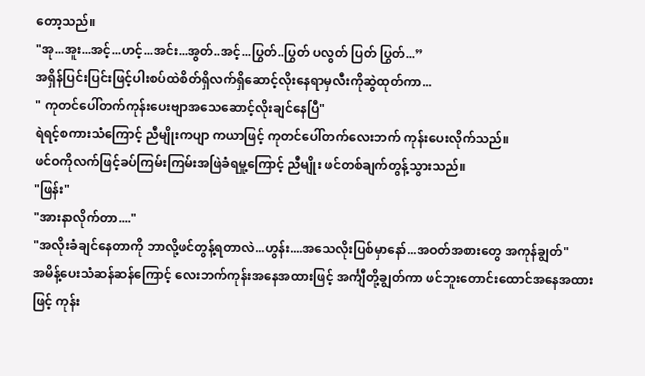တော့သည်။
"အု...အူး...အင့်...ဟင့်...အင်း...အွတ်..အင့်...ပြွတ်..ပြွတ် ပလွတ် ပြတ် ပြွတ်...”
အရှိန်ပြင်းပြင်းဖြင့်ပါးစပ်ထဲစိတ်ရှိလက်ရှိဆောင့်လိုးနေရာမှလီးကိုဆွဲထုတ်ကာ...
" ကုတင်ပေါ်တက်ကုန်းပေးဗျာအသေဆောင့်လိုးချင်နေပြီ"
ရဲရင့်စကားသံကြောင့် ညီမျိုးကပျာ ကယာဖြင့် ကုတင်ပေါ်တက်လေးဘက် ကုန်းပေးလိုက်သည်။
ဖင်ဝကိုလက်ဖြင့်ခပ်ကြမ်းကြမ်းအဖြဲခံရမှု့ကြောင့် ညီမျိုး ဖင်တစ်ချက်တွန့်သွားသည်။
"ဖြန်း"
"အားနာလိုက်တာ...."
"အလိုးခံချင်နေတာကို ဘာလို့ဖင်တွန့်ရတာလဲ...ဟွန်း....အသေလိုးပြစ်မှာနော်...အဝတ်အစားတွေ အကုန်ချွတ်"
အမိန့်ပေးသံဆန်ဆန်ကြောင့် လေးဘက်ကုန်းအနေအထားဖြင့် အင်္ကျီတို့ချွတ်ကာ ဖင်ဘူးတောင်းထောင်အနေအထားဖြင့် ကုန်း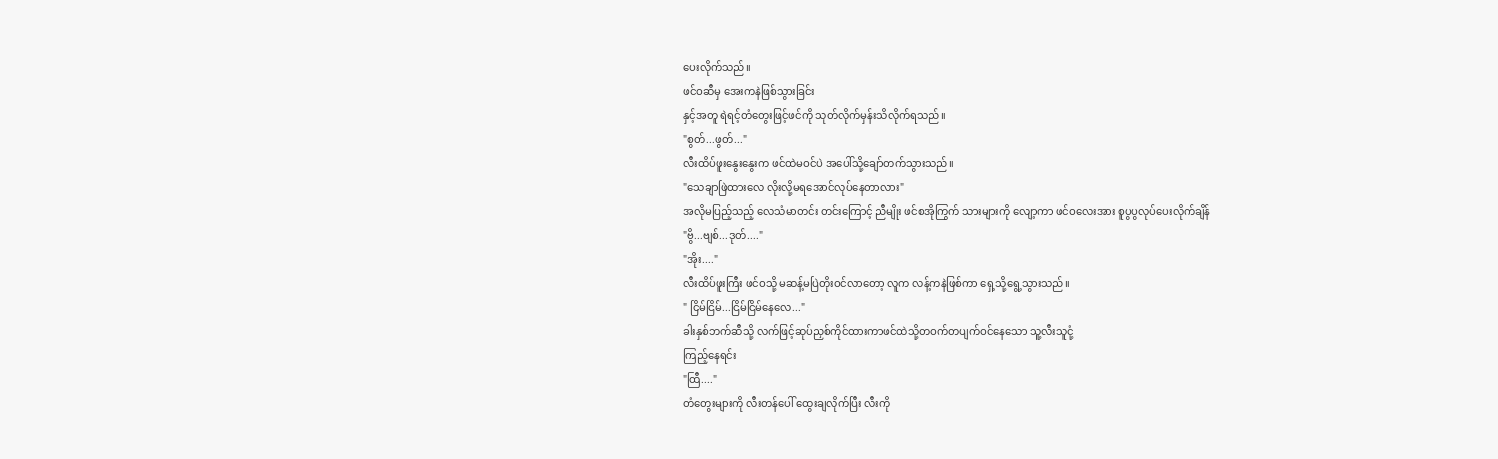ပေးလိုက်သည်။
ဖင်ဝဆီမှ အေးကနဲဖြစ်သွားခြင်း
နှင့်အတူ ရဲရင့်တံတွေးဖြင့်ဖင်ကို သုတ်လိုက်မှန်းသိလိုက်ရသည်။
"စွတ်...ဖွတ်..."
လီးထိပ်ဖူးနွေးနွေးက ဖင်ထဲမဝင်ပဲ အပေါ်သို့ချော်တက်သွားသည်။
"သေချာဖြဲထားလေ လိုးလို့မရအောင်လုပ်နေတာလား"
အလိုမပြည့်သည့် လေသံမာတင်း တင်းကြောင့် ညီမျိုး ဖင်စအိုကြွက် သားများကို လျော့ကာ ဖင်ဝလေးအား စူပွပွလုပ်ပေးလိုက်ချိန်
"ဗွိ...ဗျစ်...ဒုတ်...."
"အိုး...."
လီးထိပ်ဖူးကြီး ဖင်ဝသို့ မဆန့်မပြဲတိုးဝင်လာတော့ လူက လန့်ကနဲဖြစ်ကာ ရှေ့သို့ရွေ့သွားသည်။
" ငြိမ်ငြိမ်...ငြိမ်ငြိမ်နေလေ..."
ခါးနှစ်ဘက်ဆီသို့ လက်ဖြင့်ဆုပ်ညှစ်ကိုင်ထားကာဖင်ထဲသို့တဝက်တပျက်ဝင်နေသော သူ့လီးသူငုံ့
ကြည့်နေရင်း
"ထြီ...."
တံတွေးများကို လီးတန်ပေါ် ထွေးချလိုက်ပြီး လီးကို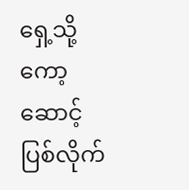ရှေ့သို့ကော့ဆောင့် ပြစ်လိုက်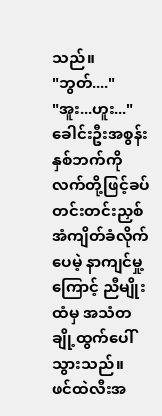သည်။
"ဘွတ်...."
"အူး...ဟူး..."
ခေါင်းဦးအစွန်းနှစ်ဘက်ကိုလက်တို့ဖြင့်ခပ်တင်းတင်းညှစ် အံကျိတ်ခံလိုက်ပေမဲ့ နာကျင်မှု့ကြောင့် ညီမျိုးထံမှ အသံတချို့ထွက်ပေါ်သွားသည်။
ဖင်ထဲလီးအ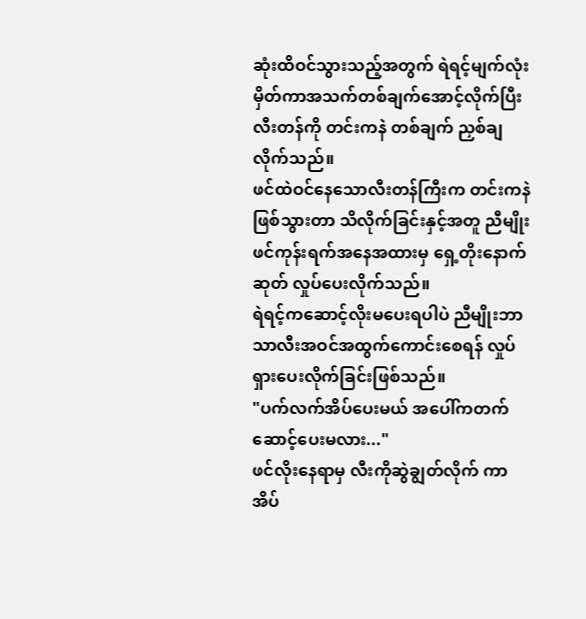ဆုံးထိဝင်သွားသည့်အတွက် ရဲရင့်မျက်လုံးမှိတ်ကာအသက်တစ်ချက်အောင့်လိုက်ပြီး လီးတန်ကို တင်းကနဲ တစ်ချက် ညှစ်ချလိုက်သည်။
ဖင်ထဲဝင်နေသောလီးတန်ကြီးက တင်းကနဲဖြစ်သွားတာ သိလိုက်ခြင်းနှင့်အတူ ညီမျိုးဖင်ကုန်းရက်အနေအထားမှ ရှေ့တိုးနောက်ဆုတ် လှုပ်ပေးလိုက်သည်။
ရဲရင့်ကဆောင့်လိုးမပေးရပါပဲ ညီမျိုးဘာသာလီးအဝင်အထွက်ကောင်းစေရန် လှုပ်ရှားပေးလိုက်ခြင်းဖြစ်သည်။
"ပက်လက်အိပ်ပေးမယ် အပေါ်ကတက်ဆောင့်ပေးမလား..."
ဖင်လိုးနေရာမှ လီးကိုဆွဲချွတ်လိုက် ကာ အိပ်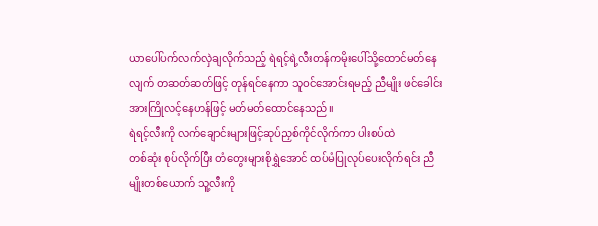ယာပေါ်ပက်လက်လှဲချလိုက်သည့် ရဲရင့်ရဲ့လီးတန်ကမိုးပေါ်သို့ထောင်မတ်နေလျက် တဆတ်ဆတ်ဖြင့် တုန်ရင်နေကာ သူဝင်အောင်းရမည့် ညီမျိုး ဖင်ခေါင်းအားကြိုလင့်နေဟန်ဖြင့် မတ်မတ်ထောင်နေသည်။
ရဲရင့်လီးကို လက်ချောင်းများဖြင့်ဆုပ်ညှစ်ကိုင်လိုက်ကာ ပါးစပ်ထဲ
တစ်ဆုံး စုပ်လိုက်ပြီး တံတွေးများစိုရွှဲအောင် ထပ်မံပြုလုပ်ပေးလိုက်ရင်း ညီမျိုးတစ်ယောက် သူ့လီးကို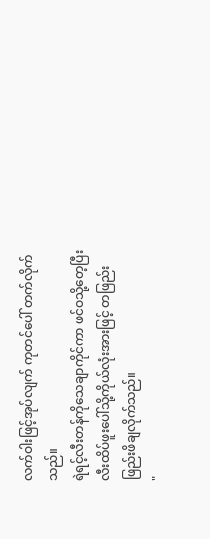လက်ဝါးဖြင့်အုပ်လျက် ကုတင်ပေါ် တက်လိုက်သည်။
ရဲရင့်လီးတန်ကိုသေချာကိုင်ကာ ဖင်ဝသို့တေ့ပြီး လီးထိပ်ဖူးပေါ်သို့ကိုယ်လုံးအားဖြင့် တဖြည်းဖြည်းဖိချလိုက်သည်။
"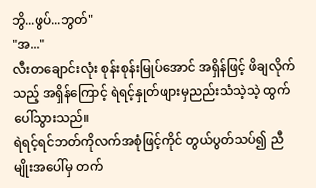ဘွိ...ဖွပ်...ဘွတ်"
"အ..."
လီးတချောင်းလုံး စုန်းစုန်းမြုပ်အောင် အရှိန်ဖြင့် ဖိချလိုက်သည့် အရှိန်ကြောင့် ရဲရင့်နှုတ်ဖျားမှညည်းသံသဲ့သဲ့ ထွက်ပေါ်သွားသည်။
ရဲရင့်ရင်ဘတ်ကိုလက်အစုံဖြင့်ကိုင် တွယ်ပွတ်သပ်၍ ညီမျိုးအပေါ်မှ တက်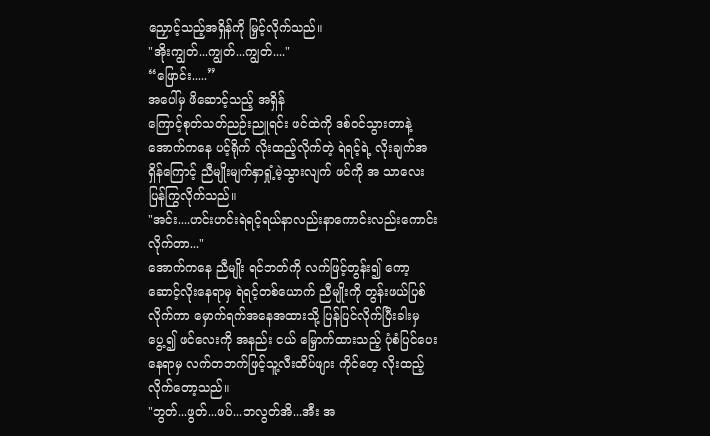ညှောင့်သည့်အရှိန်ကို မြှင့်လိုက်သည်။
"အိုးကျွတ်...ကျွတ်...ကျွတ်...."
“ဖြောင်း.....”
အပေါ်မှ ဖိဆောင့်သည့် အရှိန်
ကြောင့်စုတ်သတ်ညဉ်းညူရင်း ဖင်ထဲကို ဒစ်ဝင်သွားတာနဲ့ အောက်ကနေ ပင့်ရိုက် လိုးထည့်လိုက်တဲ့ ရဲရင့်ရဲ့ လိုးချက်အရှိန်ကြောင့် ညီမျိုးမျက်နှာရှုံ့မဲ့သွားလျက် ဖင်ကို အ သာလေးပြန်ကြွလိုက်သည်။
"အင်း....ဟင်းဟင်းရဲရင့်ရယ်နာလည်းနာကောင်းလည်းကောင်းလိုက်တာ..."
အောက်ကနေ ညီမျိုး ရင်ဘတ်ကို လက်ဖြင့်တွန်း၍ ကော့ဆောင့်လိုးနေရာမှ ရဲရင့်တစ်ယောက် ညီမျိုးကို တွန်းဖယ်ပြစ်လိုက်ကာ မှောက်ရက်အနေအထားသို့ ပြန်ပြင်လိုက်ပြီးခါးမှပွေ့၍ ဖင်လေးကို အနည်း ငယ် မြှောက်ထားသည့် ပုံစံပြင်ပေးနေရာမှ လက်တဘက်ဖြင့်သူ့လီးထိပ်ဖျား ကိုင်တေ့ လိုးထည့်လိုက်တော့သည်။
"ဘွတ်...ဖွတ်...ဖပ်...ဘလွတ်အိ...အီး အ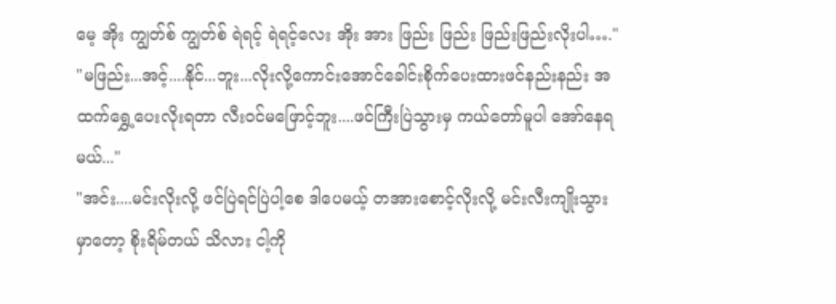မေ့ အိုး ကျွတ်စ် ကျွတ်စ် ရဲရင့် ရဲရင့်လေး အိုး အား ဖြည်း ဖြည်း ဖြည်းဖြည်းလိုးပါ…."
"မဖြည်း...အင့်....နိုင်...ဘူး...လိုးလို့ကောင်းအောင်ခေါင်းစိုက်ပေးထားဖင်နည်းနည်း အထက်ရွှေ့ပေးလိုးရတာ လီးဝင်မဖြောင့်ဘူး....ဖင်ကြီးပြဲသွားမှ ကယ်တော်မူပါ အော်နေရမယ်..."
"အင်း....မင်းလိုးလို့ ဖင်ပြဲရင်ပြဲပါ့စေ ဒါပေမယ့် တအားစောင့်လိုးလို့ မင်းလီးကျိုးသွားမှာတော့ စိုးရိမ်တယ် သိလား ငါ့ကို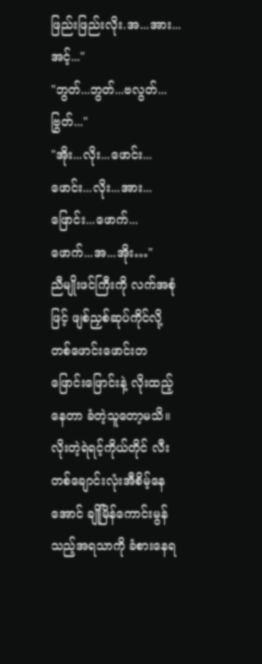ဖြည်းဖြည်းလိုး.အ...အား...အင့်..."
"ဘွတ်...ဘွတ်...ဗလွတ်...ဗြွတ်..."
"အိုး...လိုး...ဖောင်း...ဖောင်း...လိုး...အား...ဖြောင်း...ဖောက်...ဖောက်...အ...အိုး…"
ညီမျိုးဖင်ကြီးကို လက်အစုံဖြင့် ဖျစ်ညှစ်ဆုပ်ကိုင်လို့ တစ်ဖောင်းဖောင်းတဖြောင်းဖြောင်းနဲ့ လိုးထည့်နေတာ ခံတဲ့သူတော့မသိ။
လိုးတဲ့ရဲရင့်ကိုယ်တိုင် လီးတစ်ချောင်းလုံးအီစိမ့်နေအောင် ချိုမြိန်ကောင်းမွန်သည့်အရသာကို ခံစားနေရ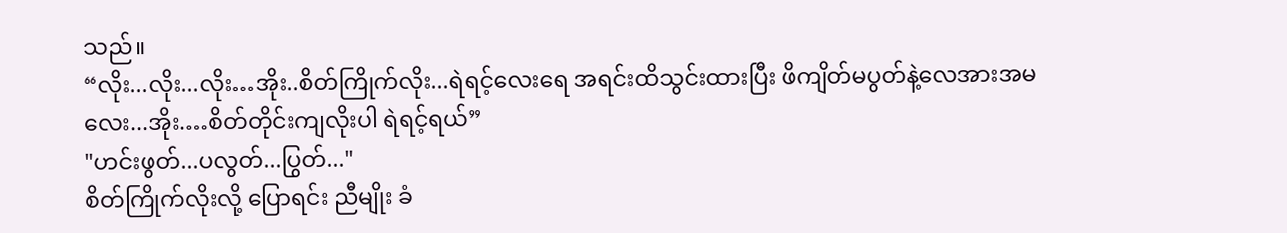သည်။
“လိုး...လိုး...လိုး…အိုး..စိတ်ကြိုက်လိုး...ရဲရင့်လေးရေ အရင်းထိသွင်းထားပြီး ဖိကျိတ်မပွတ်နဲ့လေအားအမလေး...အိုး.…စိတ်တိုင်းကျလိုးပါ ရဲရင့်ရယ်”
"ဟင်းဖွတ်...ပလွတ်...ပြွတ်..."
စိတ်ကြိုက်လိုးလို့ ပြောရင်း ညီမျိုး ခံ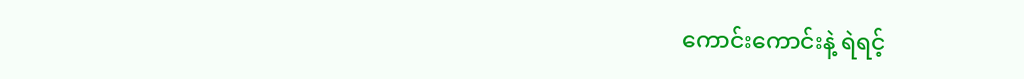ကောင်းကောင်းနဲ့ ရဲရင့်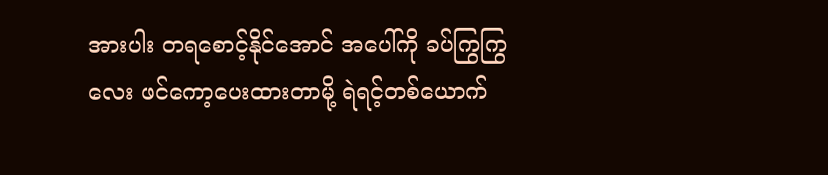အားပါး တရစောင့်နိုင်အောင် အပေါ်ကို ခပ်ကြွကြွလေး ဖင်ကော့ပေးထားတာမို့ ရဲရင့်တစ်ယောက်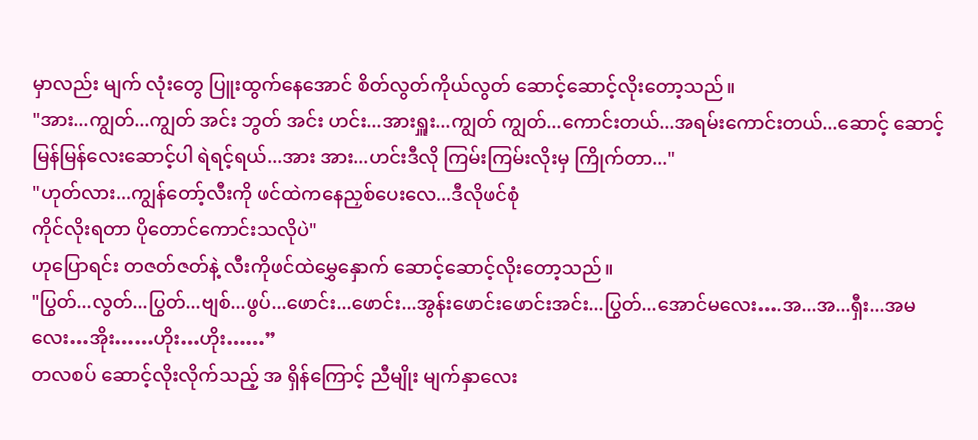မှာလည်း မျက် လုံးတွေ ပြူးထွက်နေအောင် စိတ်လွတ်ကိုယ်လွတ် ဆောင့်ဆောင့်လိုးတော့သည်။
"အား...ကျွတ်...ကျွတ် အင်း ဘွတ် အင်း ဟင်း...အားရှူး...ကျွတ် ကျွတ်...ကောင်းတယ်...အရမ်းကောင်းတယ်...ဆောင့် ဆောင့် မြန်မြန်လေးဆောင့်ပါ ရဲရင့်ရယ်...အား အား...ဟင်းဒီလို ကြမ်းကြမ်းလိုးမှ ကြိုက်တာ..."
"ဟုတ်လား...ကျွန်တော့်လီးကို ဖင်ထဲကနေညှစ်ပေးလေ...ဒီလိုဖင်စုံ
ကိုင်လိုးရတာ ပိုတောင်ကောင်းသလိုပဲ"
ဟုပြောရင်း တဇတ်ဇတ်နဲ့ လီးကိုဖင်ထဲမွှေနှောက် ဆောင့်ဆောင့်လိုးတော့သည်။
"ပြွတ်...လွတ်...ပြွတ်...ဗျစ်...ဖွပ်...ဖောင်း...ဖောင်း...အွန်းဖောင်းဖောင်းအင်း...ပြွတ်...အောင်မလေး….အ...အ...ရှီး...အမလေး…အိုး……ဟိုး…ဟိုး……”
တလစပ် ဆောင့်လိုးလိုက်သည့် အ ရှိန်ကြောင့် ညီမျိုး မျက်နှာလေး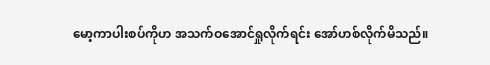မော့ကာပါးစပ်ကိုဟ အသက်ဝအောင်ရှုလိုက်ရင်း အော်ဟစ်လိုက်မိသည်။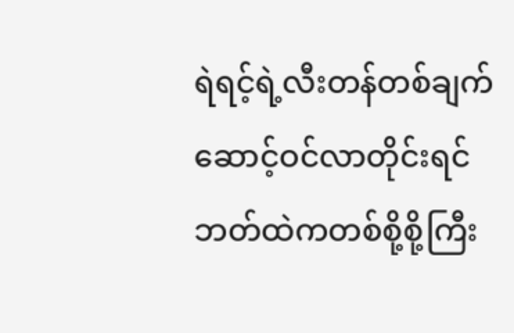ရဲရင့်ရဲ့လီးတန်တစ်ချက်ဆောင့်ဝင်လာတိုင်းရင်ဘတ်ထဲကတစ်စို့စို့ကြီး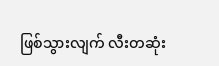ဖြစ်သွားလျက် လီးတဆုံး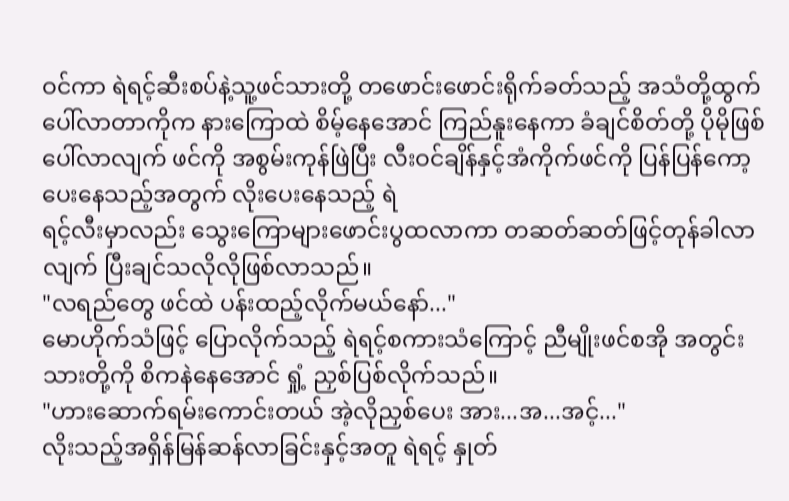ဝင်ကာ ရဲရင့်ဆီးစပ်နဲ့သူ့ဖင်သားတို့ တဖောင်းဖောင်းရိုက်ခတ်သည့် အသံတို့ထွက်ပေါ်လာတာကိုက နားကြောထဲ စိမ့်နေအောင် ကြည်နူးနေကာ ခံချင်စိတ်တို့ ပိုမိုဖြစ်ပေါ်လာလျက် ဖင်ကို အစွမ်းကုန်ဖြဲပြီး လီးဝင်ချိန်နှင့်အံကိုက်ဖင်ကို ပြန်ပြန်ကော့ပေးနေသည့်အတွက် လိုးပေးနေသည့် ရဲ
ရင့်လီးမှာလည်း သွေးကြောများဖောင်းပွထလာကာ တဆတ်ဆတ်ဖြင့်တုန်ခါလာလျက် ပြီးချင်သလိုလိုဖြစ်လာသည်။
"လရည်တွေ ဖင်ထဲ ပန်းထည့်လိုက်မယ်နော်..."
မောဟိုက်သံဖြင့် ပြောလိုက်သည့် ရဲရင့်စကားသံကြောင့် ညီမျိုးဖင်စအို အတွင်းသားတို့ကို စိကနဲနေအောင် ရှုံ့ ညှစ်ပြစ်လိုက်သည်။
"ဟားဆောက်ရမ်းကောင်းတယ် အဲ့လိုညှစ်ပေး အား...အ...အင့်..."
လိုးသည့်အရှိန်မြန်ဆန်လာခြင်းနှင့်အတူ ရဲရင့် နှုတ်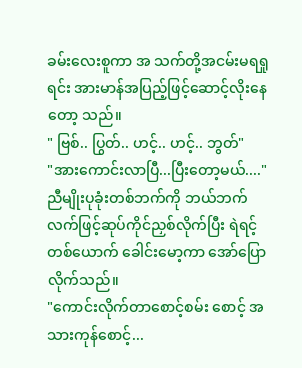ခမ်းလေးစူကာ အ သက်တို့အငမ်းမရရှုရင်း အားမာန်အပြည့်ဖြင့်ဆောင့်လိုးနေတော့ သည်။
" ဗြစ်.. ပြွတ်.. ဟင့်.. ဟင့်.. ဘွတ်"
"အားကောင်းလာပြီ...ပြီးတော့မယ်...."
ညီမျိုးပုခုံးတစ်ဘက်ကို ဘယ်ဘက်လက်ဖြင့်ဆုပ်ကိုင်ညှစ်လိုက်ပြီး ရဲရင့်တစ်ယောက် ခေါင်းမော့ကာ အော်ပြောလိုက်သည်။
"ကောင်းလိုက်တာစောင့်စမ်း စောင့် အသားကုန်စောင့်...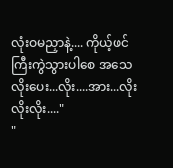လုံးဝမညှာနဲ့.... ကိုယ့်ဖင်ကြီးကွဲသွားပါစေ အသေလိုးပေး...လိုး....အား...လိုးလိုးလိုး...."
"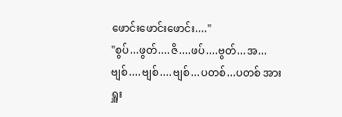ဖောင်းဖောင်းဖောင်း...."
"စွပ်...ဖွတ်....ဇိ....ဖပ်....ဗွတ်...အ...ဗျစ်....ဗျစ်....ဗျစ်...ပတစ်...ပတစ် အား ရှူး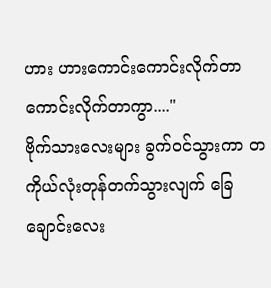ဟား ဟားကောင်းကောင်းလိုက်တာကောင်းလိုက်တာကွာ...."
ဗိုက်သားလေးများ ခွက်ဝင်သွားကာ တကိုယ်လုံးတုန်တက်သွားလျက် ခြေချောင်းလေး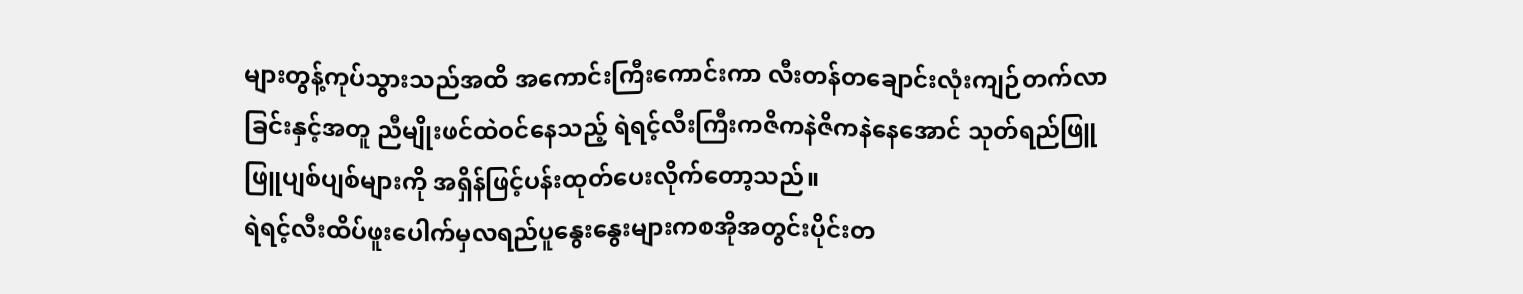များတွန့်ကုပ်သွားသည်အထိ အကောင်းကြီးကောင်းကာ လီးတန်တချောင်းလုံးကျဉ်တက်လာခြင်းနှင့်အတူ ညီမျိုးဖင်ထဲဝင်နေသည့် ရဲရင့်လီးကြီးကဇိကနဲဇိကနဲနေအောင် သုတ်ရည်ဖြူဖြူပျစ်ပျစ်များကို အရှိန်ဖြင့်ပန်းထုတ်ပေးလိုက်တော့သည်။
ရဲရင့်လီးထိပ်ဖူးပေါက်မှလရည်ပူနွေးနွေးများကစအိုအတွင်းပိုင်းတ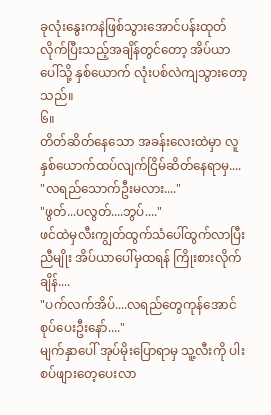ခုလုံးနွေးကနဲဖြစ်သွားအောင်ပန်းထုတ်လိုက်ပြီးသည့်အချိန်တွင်တော့ အိပ်ယာပေါ်သို့ နှစ်ယောက် လုံးပစ်လဲကျသွားတော့သည်။
၆။
တိတ်ဆိတ်နေသော အခန်းလေးထဲမှာ လူနှစ်ယောက်ထပ်လျက်ငြိမ်ဆိတ်နေရာမှ....
"လရည်သောက်ဦးမလား...."
"ဖွတ်...ပလွတ်....ဘွပ်...."
ဖင်ထဲမှလီးကျွတ်ထွက်သံပေါ်ထွက်လာပြီး ညီမျိုး အိပ်ယာပေါ်မှထရန် ကြိုးစားလိုက်ချိန်....
"ပက်လက်အိပ်....လရည်တွေကုန်အောင် စုပ်ပေးဦးနော်...."
မျက်နှာပေါ် အုပ်မိုးပြောရာမှ သူ့လီးကို ပါးစပ်ဖျားတေ့ပေးလာ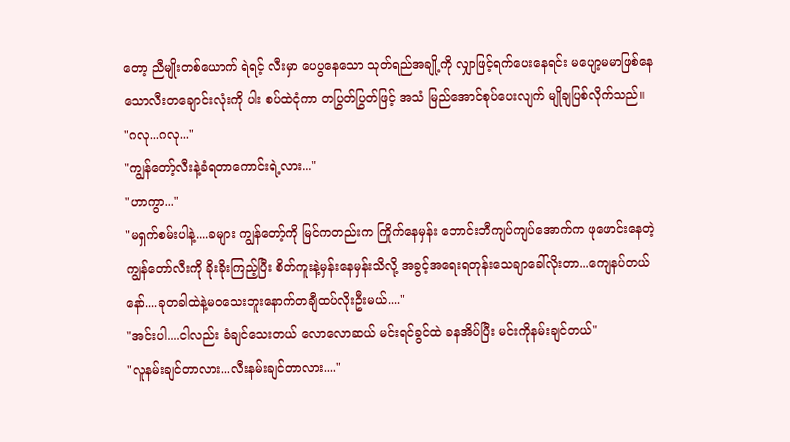တော့ ညီမျိုးတစ်ယောက် ရဲရင့် လီးမှာ ပေပွနေသော သုတ်ရည်အချို့ကို လျှာဖြင့်ရက်ပေးနေရင်း မပျော့မမာဖြစ်နေသောလီးတချောင်းလုံးကို ပါး စပ်ထဲငုံကာ တပြွတ်ပြွတ်ဖြင့် အသံ မြည်အောင်စုပ်ပေးလျက် မျိုချပြစ်လိုက်သည်။
"ဂလု...ဂလု..."
"ကျွန်တော့်လီးနဲ့ခံရတာကောင်းရဲ့လား..."
"ဟာကွာ..."
"မရှက်စမ်းပါနဲ့....ခများ ကျွန်တော့်ကို မြင်ကတည်းက ကြိုက်နေမှန်း ဘောင်းဘီကျပ်ကျပ်အောက်က ဖုဖောင်းနေတဲ့ ကျွန်တော်လီးကို ခိုးခိုးကြည့်ပြီး စိတ်ကူးနဲ့မှန်းနေမှန်းသိလို့ အခွင့်အရေးရတုန်းသေချာခေါ်လိုးတာ...ကျေနပ်တယ်နော်....ခုတခါထဲနဲ့မဝသေးဘူးနောက်တချီထပ်လိုးဦးမယ်...."
"အင်းပါ....ငါလည်း ခံချင်သေးတယ် လောလောဆယ် မင်းရင်ခွင်ထဲ ခနအိပ်ပြီး မင်းကိုနမ်းချင်တယ်"
"လူနမ်းချင်တာလား...လီးနမ်းချင်တာလား...."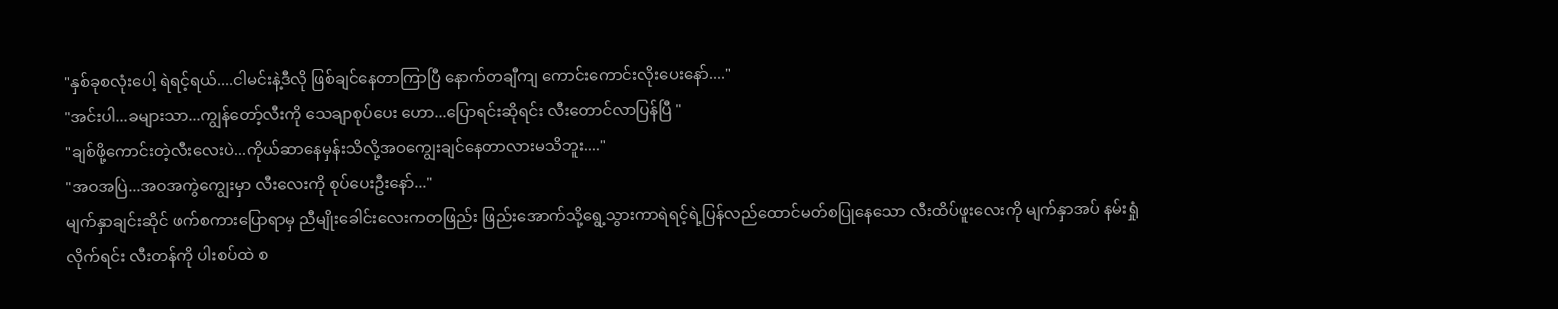"နှစ်ခုစလုံးပေါ့ ရဲရင့်ရယ်....ငါမင်းနဲ့ဒီလို ဖြစ်ချင်နေတာကြာပြီ နောက်တချီကျ ကောင်းကောင်းလိုးပေးနော်...."
"အင်းပါ...ခများသာ...ကျွန်တော့်လီးကို သေချာစုပ်ပေး ဟော...ပြောရင်းဆိုရင်း လီးတောင်လာပြန်ပြီ "
"ချစ်ဖို့ကောင်းတဲ့လီးလေးပဲ...ကိုယ်ဆာနေမှန်းသိလို့အဝကျွေးချင်နေတာလားမသိဘူး...."
"အဝအပြဲ...အဝအကွဲကျွေးမှာ လီးလေးကို စုပ်ပေးဦးနော်..."
မျက်နှာချင်းဆိုင် ဖက်စကားပြောရာမှ ညီမျိုးခေါင်းလေးကတဖြည်း ဖြည်းအောက်သို့ရွေ့သွားကာရဲရင့်ရဲ့ပြန်လည်ထောင်မတ်စပြုနေသော လီးထိပ်ဖူးလေးကို မျက်နှာအပ် နမ်းရှုံလိုက်ရင်း လီးတန်ကို ပါးစပ်ထဲ စ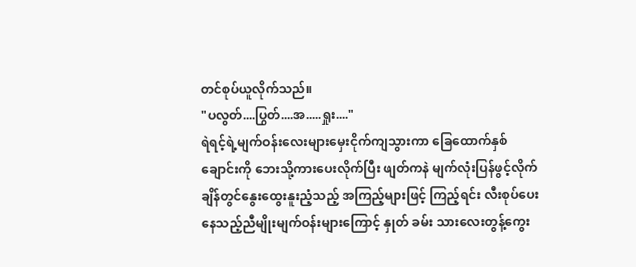တင်စုပ်ယူလိုက်သည်။
"ပလွတ်....ပြွတ်....အ.....ရှုး...."
ရဲရင့်ရဲ့မျက်ဝန်းလေးများမှေးငိုက်ကျသွားကာ ခြေထောက်နှစ်ချောင်းကို ဘေးသို့ကားပေးလိုက်ပြီး ဖျတ်ကနဲ မျက်လုံးပြန်ဖွင့်လိုက်ချိန်တွင်နွေးထွေးနူးညံ့သည့် အကြည့်များဖြင့် ကြည့်ရင်း လီးစုပ်ပေးနေသည့်ညီမျိုးမျက်ဝန်းများကြောင့် နှုတ် ခမ်း သားလေးတွန့်ကွေး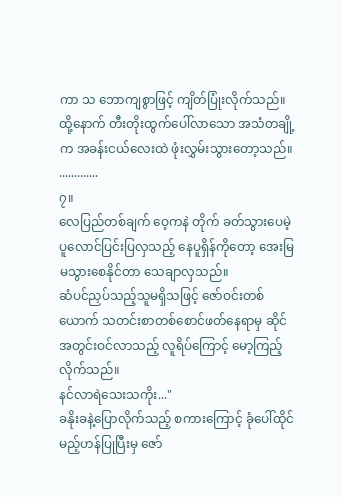ကာ သ ဘောကျစွာဖြင့် ကျိတ်ပြုံးလိုက်သည်။
ထို့နောက် တီးတိုးထွက်ပေါ်လာသော အသံတချို့က အခန်းငယ်လေးထဲ ဖုံးလွှမ်းသွားတော့သည်။
.............
၇။
လေပြည်တစ်ချက် ဝေ့ကနဲ တိုက် ခတ်သွားပေမဲ့ ပူလောင်ပြင်းပြလှသည့် နေပူရှိန်ကိုတော့ အေးမြမသွားစေနိုင်တာ သေချာလှသည်။
ဆံပင်ညှပ်သည့်သူမရှိသဖြင့် ဇော်ဝင်းတစ်ယောက် သတင်းစာတစ်စောင်ဖတ်နေရာမှ ဆိုင်အတွင်းဝင်လာသည့် လူရိပ်ကြောင့် မော့ကြည့်လိုက်သည်။
နင်လာရဲသေးသကိုး..."
ခနိုးခနဲ့ပြောလိုက်သည့် စကားကြောင့် ခုံပေါ်ထိုင်မည့်ဟန်ပြုပြီးမှ ဇော်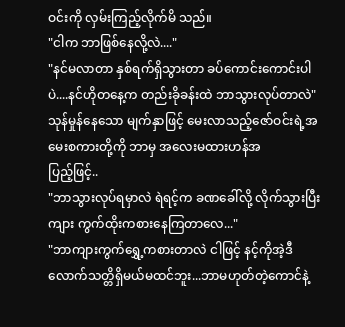ဝင်းကို လှမ်းကြည့်လိုက်မိ သည်။
"ငါက ဘာဖြစ်နေလို့လဲ...."
"နင်မလာတာ နှစ်ရက်ရှိသွားတာ ခပ်ကောင်းကောင်းပါပဲ....နင်ဟိုတနေ့က တည်းခိုခန်းထဲ ဘာသွားလုပ်တာလဲ"
သုန်မှုန်နေသော မျက်နှာဖြင့် မေးလာသည့်ဇော်ဝင်းရဲ့အမေးစကားတို့ကို ဘာမှ အလေးမထားဟန်အ
ပြည့်ဖြင့်..
"ဘာသွားလုပ်ရမှာလဲ ရဲရင့်က ခဏခေါ်လို့ လိုက်သွားပြီးကျား ကွက်ထိုးကစားနေကြတာလေ..."
"ဘာကျားကွက်ရွှေ့ကစားတာလဲ ငါဖြင့် နင့်ကိုအဲ့ဒီလောက်သတ္တိရှိမယ်မထင်ဘူး...ဘာမဟုတ်တဲ့ကောင်နဲ့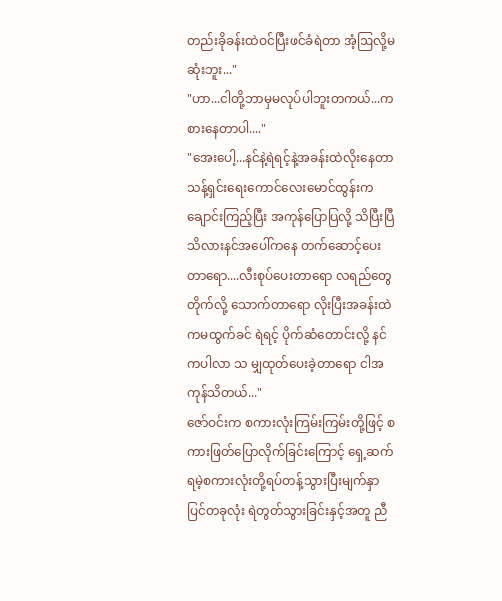တည်းခိုခန်းထဲဝင်ပြီးဖင်ခံရဲတာ အံ့ဩလို့မဆုံးဘူး..."
"ဟာ...ငါတို့ဘာမှမလုပ်ပါဘူးတကယ်...ကစားနေတာပါ...."
"အေးပေါ့...နင်နဲ့ရဲရင့်နဲ့အခန်းထဲလိုးနေတာသန့်ရှင်းရေးကောင်လေးမောင်ထွန်းက ချောင်းကြည့်ပြီး အကုန်ပြောပြလို့ သိပြီးပြီ သိလားနင်အပေါ်ကနေ တက်ဆောင့်ပေးတာရော....လီးစုပ်ပေးတာရော လရည်တွေတိုက်လို့ သောက်တာရော လိုးပြီးအခန်းထဲကမထွက်ခင် ရဲရင့် ပိုက်ဆံတောင်းလို့ နင်ကပါလာ သ မျှထုတ်ပေးခဲ့တာရော ငါအကုန်သိတယ်..."
ဇော်ဝင်းက စကားလုံးကြမ်းကြမ်းတို့ဖြင့် စကားဖြတ်ပြောလိုက်ခြင်းကြောင့် ရှေ့ဆက်ရမဲ့စကားလုံးတို့ရပ်တန့်သွားပြီးမျက်နှာပြင်တခုလုံး ရဲတွတ်သွားခြင်းနှင့်အတူ ညီ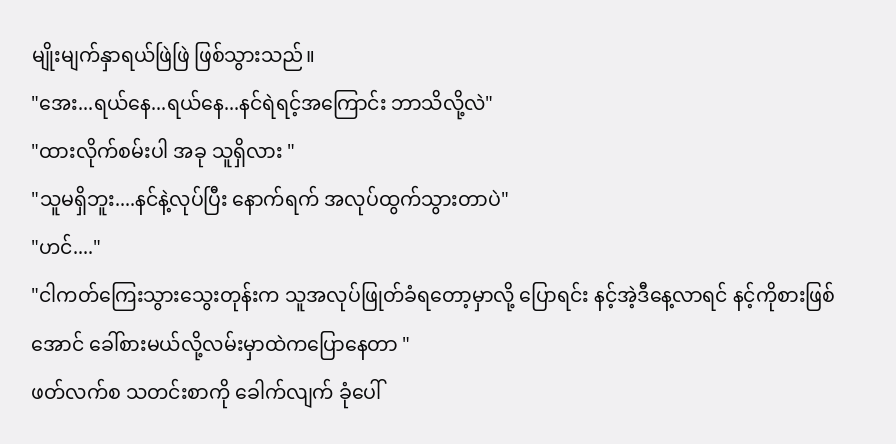မျိုးမျက်နှာရယ်ဖြဲဖြဲ ဖြစ်သွားသည်။
"အေး...ရယ်နေ...ရယ်နေ...နင်ရဲရင့်အကြောင်း ဘာသိလို့လဲ"
"ထားလိုက်စမ်းပါ အခု သူရှိလား "
"သူမရှိဘူး....နင်နဲ့လုပ်ပြီး နောက်ရက် အလုပ်ထွက်သွားတာပဲ"
"ဟင်...."
"ငါကတ်ကြေးသွားသွေးတုန်းက သူအလုပ်ဖြုတ်ခံရတော့မှာလို့ ပြောရင်း နင့်အဲ့ဒီနေ့လာရင် နင့်ကိုစားဖြစ်အောင် ခေါ်စားမယ်လို့လမ်းမှာထဲကပြောနေတာ "
ဖတ်လက်စ သတင်းစာကို ခေါက်လျက် ခုံပေါ်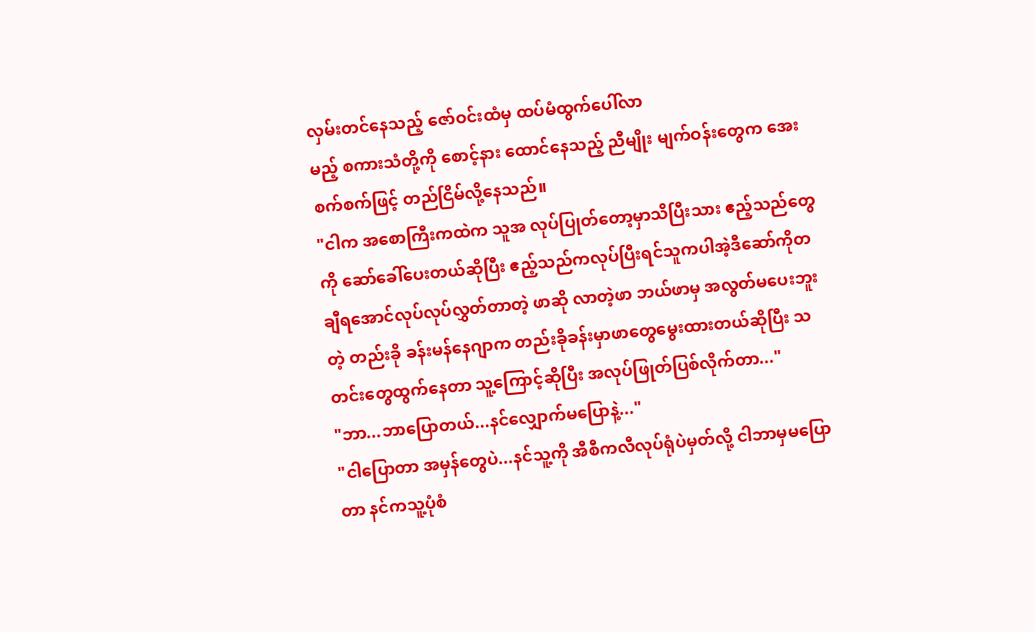လှမ်းတင်နေသည့် ဇော်ဝင်းထံမှ ထပ်မံထွက်ပေါ်လာ
မည့် စကားသံတို့ကို စောင့်နား ထောင်နေသည့် ညီမျိုး မျက်ဝန်းတွေက အေးစက်စက်ဖြင့် တည်ငြိမ်လို့နေသည်။
"ငါက အစောကြီးကထဲက သူအ လုပ်ပြုတ်တော့မှာသိပြီးသား ဧည့်သည်တွေကို ဆော်ခေါ်ပေးတယ်ဆိုပြီး ဧည့်သည်ကလုပ်ပြီးရင်သူကပါအဲ့ဒီဆော်ကိုတချီရအောင်လုပ်လုပ်လွှတ်တာတဲ့ ဖာဆို လာတဲ့ဖာ ဘယ်ဖာမှ အလွတ်မပေးဘူးတဲ့ တည်းခို ခန်းမန်နေဂျာက တည်းခိုခန်းမှာဖာတွေမွေးထားတယ်ဆိုပြီး သတင်းတွေထွက်နေတာ သူ့ကြောင့်ဆိုပြီး အလုပ်ဖြုတ်ပြစ်လိုက်တာ..."
"ဘာ...ဘာပြောတယ်...နင်လျှောက်မပြောနဲ့..."
"ငါပြောတာ အမှန်တွေပဲ...နင်သူ့ကို အီစီကလီလုပ်ရုံပဲမှတ်လို့ ငါဘာမှမပြောတာ နင်ကသူ့ပုံစံ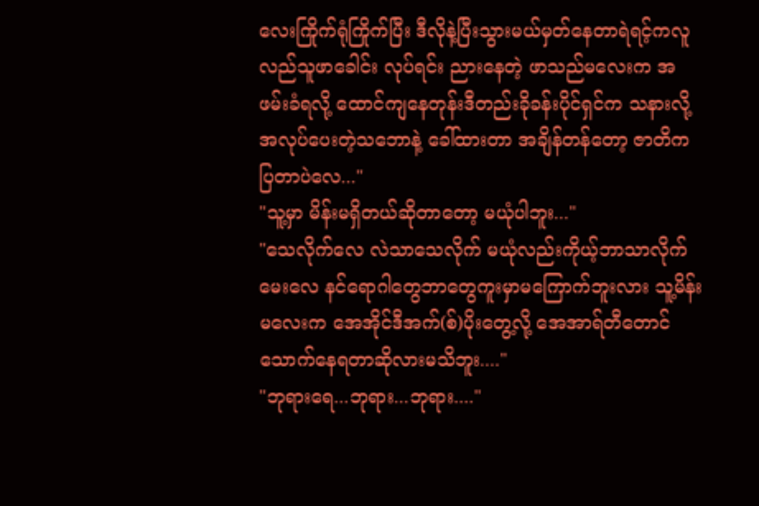လေးကြိုက်ရုံကြိုက်ပြီး ဒီလိုနဲ့ပြီးသွားမယ်မှတ်နေတာရဲရင့်ကလူလည်သူဖာခေါင်း လုပ်ရင်း ညားနေတဲ့ ဖာသည်မလေးက အဖမ်းခံရလို့ ထောင်ကျနေတုန်းဒီတည်းခိုခန်းပိုင်ရှင်က သနားလို့ အလုပ်ပေးတဲ့သဘောနဲ့ ခေါ်ထားတာ အချိန်တန်တော့ ဇာတိက ပြတာပဲလေ..."
"သူ့မှာ မိန်းမရှိတယ်ဆိုတာတော့ မယုံပါဘူး..."
"သေလိုက်လေ လဲသာသေလိုက် မယုံလည်းကိုယ့်ဘာသာလိုက်မေးလေ နင်ရောဂါတွေဘာတွေကူးမှာမကြောက်ဘူးလား သူ့မိန်းမလေးက အေအိုင်ဒီအက်(စ်)ပိုးတွေ့လို့ အေအာရ်တီတောင် သောက်နေရတာဆိုလားမသိဘူး...."
"ဘုရားရေ...ဘုရား...ဘုရား...."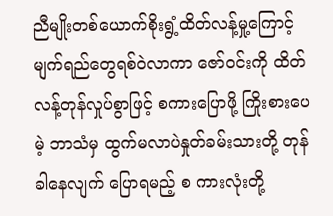ညီမျိုးတစ်ယောက်စိုးရွံ့ထိတ်လန့်မှု့ကြောင့် မျက်ရည်တွေရစ်ဝဲလာကာ ဇော်ဝင်းကို ထိတ်လန့်တုန်လှုပ်စွာဖြင့် စကားပြောဖို့ ကြိုးစားပေမဲ့ ဘာသံမှ ထွက်မလာပဲနှုတ်ခမ်းသားတို့ တုန်ခါနေလျက် ပြောရမည့် စ ကားလုံးတို့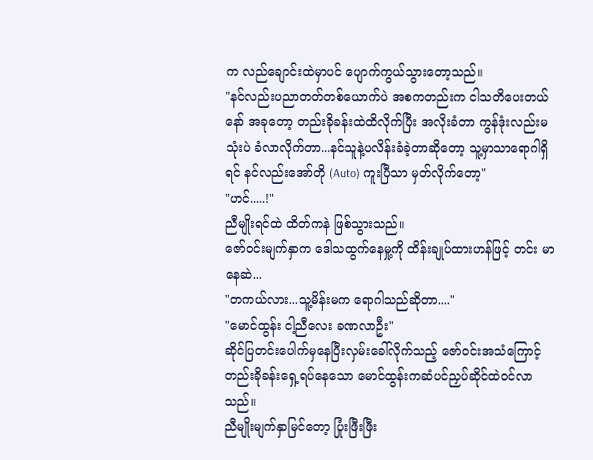က လည်ချောင်းထဲမှာပင် ပျောက်ကွယ်သွားတော့သည်။
"နင်လည်းပညာတတ်တစ်ယောက်ပဲ အစကတည်းက ငါသတိပေးတယ်နော် အခုတော့ တည်းခိုခန်းထဲထိလိုက်ပြီး အလိုးခံတာ ကွန်ဒုံးလည်းမသုံးပဲ ခံလာလိုက်တာ...နင်သူနဲ့ပလိန်းခံခဲ့တာဆိုတော့ သူ့မှာသာရောဂါရှိရင် နင်လည်းအော်တို (Auto) ကူးပြီသာ မှတ်လိုက်တော့"
"ဟင်.....!"
ညီမျိုးရင်ထဲ ထိတ်ကနဲ ဖြစ်သွားသည်။
ဇော်ဝင်းမျက်နှာက ဒေါသထွက်နေမှု့ကို ထိန်းချုပ်ထားဟန်ဖြင့် တင်း မာ နေဆဲ...
"တကယ်လား...သူ့မိန်းမက ရောဂါသည်ဆိုတာ...."
"မောင်ထွန်း ငါ့ညီလေး ခဏလာဦး"
ဆိုင်ပြတင်းပေါက်မှနေပြီးလှမ်းခေါ်လိုက်သည့် ဇော်ဝင်းအသံကြောင့် တည်းခိုခန်းရှေ့ရပ်နေသော မောင်ထွန်းကဆံပင်ညှပ်ဆိုင်ထဲဝင်လာသည်။
ညီမျိုးမျက်နှာမြင်တော့ ပြုံးဖြီးဖြီး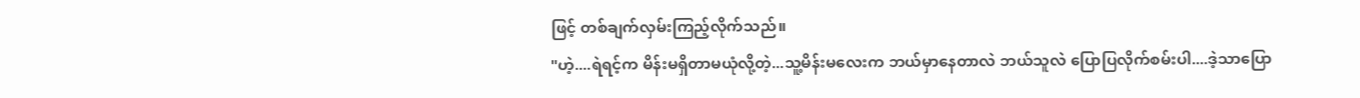ဖြင့် တစ်ချက်လှမ်းကြည့်လိုက်သည်။
"ဟဲ့....ရဲရင့်က မိန်းမရှိတာမယုံလို့တဲ့...သူ့မိန်းမလေးက ဘယ်မှာနေတာလဲ ဘယ်သူလဲ ပြောပြလိုက်စမ်းပါ....ဒဲ့သာပြော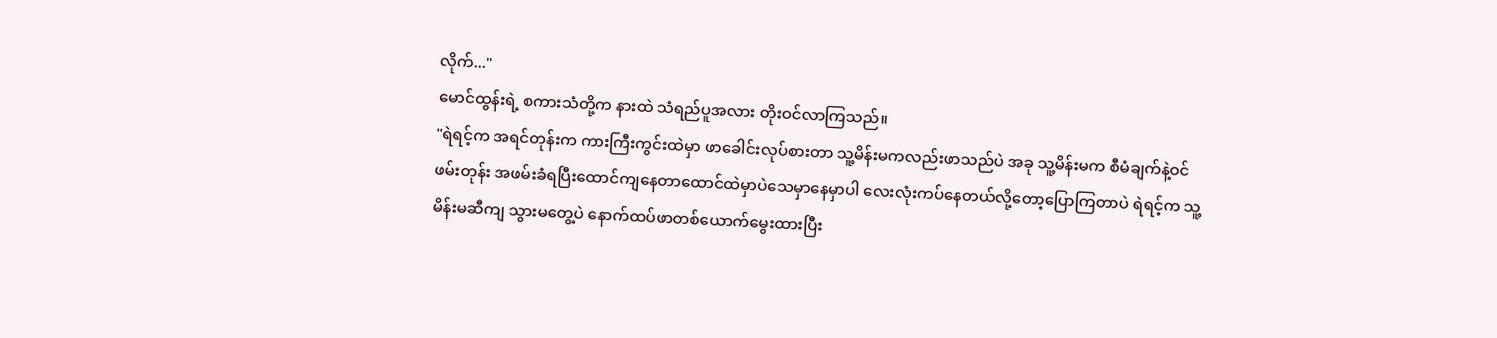လိုက်..."
မောင်ထွန်းရဲ့ စကားသံတို့က နားထဲ သံရည်ပူအလား တိုးဝင်လာကြသည်။
"ရဲရင့်က အရင်တုန်းက ကားကြီးကွင်းထဲမှာ ဖာခေါင်းလုပ်စားတာ သူ့မိန်းမကလည်းဖာသည်ပဲ အခု သူ့မိန်းမက စီမံချက်နဲ့ဝင်ဖမ်းတုန်း အဖမ်းခံရပြီးထောင်ကျနေတာထောင်ထဲမှာပဲသေမှာနေမှာပါ လေးလုံးကပ်နေတယ်လို့တော့ပြောကြတာပဲ ရဲရင့်က သူ့မိန်းမဆီကျ သွားမတွေ့ပဲ နောက်ထပ်ဖာတစ်ယောက်မွေးထားပြီး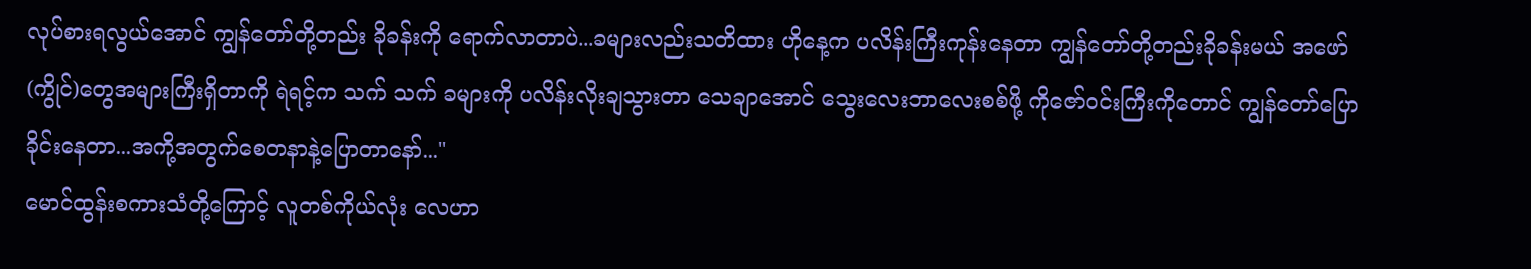လုပ်စားရလွယ်အောင် ကျွန်တော်တို့တည်း ခိုခန်းကို ရောက်လာတာပဲ...ခများလည်းသတိထား ဟိုနေ့က ပလိန်းကြီးကုန်းနေတာ ကျွန်တော်တို့တည်းခိုခန်းမယ် အဖော်(ကွိုင်)တွေအများကြီးရှိတာကို ရဲရင့်က သက် သက် ခများကို ပလိန်းလိုးချသွားတာ သေချာအောင် သွေးလေးဘာလေးစစ်ဖို့ ကိုဇော်ဝင်းကြီးကိုတောင် ကျွန်တော်ပြောခိုင်းနေတာ...အကို့အတွက်စေတနာနဲ့ပြောတာနော်..."
မောင်ထွန်းစကားသံတို့ကြောင့် လူတစ်ကိုယ်လုံး လေဟာ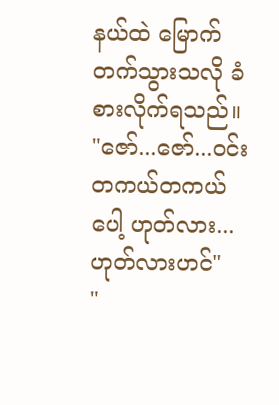နယ်ထဲ မြောက်တက်သွားသလို ခံစားလိုက်ရသည်။
"ဇော်...ဇော်...ဝင်းတကယ်တကယ်ပေါ့ ဟုတ်လား...ဟုတ်လားဟင်"
"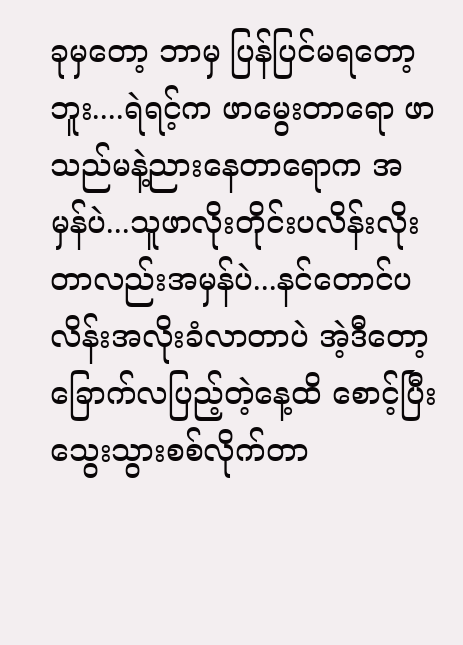ခုမှတော့ ဘာမှ ပြန်ပြင်မရတော့ဘူး....ရဲရင့်က ဖာမွေးတာရော ဖာ သည်မနဲ့ညားနေတာရောက အမှန်ပဲ...သူဖာလိုးတိုင်းပလိန်းလိုးတာလည်းအမှန်ပဲ...နင်တောင်ပလိန်းအလိုးခံလာတာပဲ အဲ့ဒီတော့ခြောက်လပြည့်တဲ့နေ့ထိ စောင့်ပြီး သွေးသွားစစ်လိုက်တာ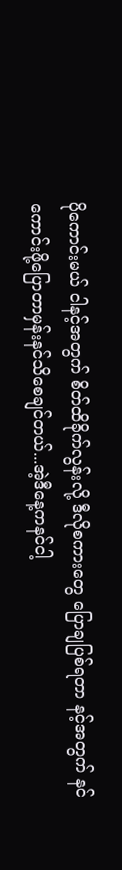ပိုကောင်းမယ် ငါနင့်အတွက် စိတ်ထိခိုက်လွန်းလို့ ဒီလိုစကားတွေ ပြောချပြစ်ရတာ နင့်အတွက် နင်ကောင်းဖို့ပြောတာမှန်းနင်သိစေချင်တယ်...အဲ့ဒီနေ့ကနင်ငါ့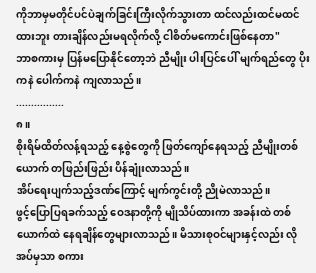ကိုဘာမှမတိုင်ပင်ပဲချက်ခြင်းကြီးလိုက်သွားတာ ထင်လည်းထင်မထင် ထားဘူး တားချိန်လည်းမရလိုက်လို့ ငါစိတ်မကောင်းဖြစ်နေတာ"
ဘာစကားမှ ပြန်မပြောနိုင်တော့ဘဲ ညီမျိုး ပါးပြင်ပေါ် မျက်ရည်တွေ ပိုးကနဲ ပေါက်ကနဲ ကျလာသည်။
................
၈။
စိုးရိမ်ထိတ်လန့်ရသည့် နေ့စွဲတွေကို ဖြတ်ကျော်နေရသည့် ညီမျိုးတစ်ယောက် တဖြည်းဖြည်း ပိန်ချုံးလာသည်။
အိပ်ရေးပျက်သည့်ဒဏ်ကြောင့် မျက်ကွင်းတို့ ညိုမဲလာသည်။
ဖွင့်ပြောပြရခက်သည့် ဝေဒနာတို့ကို မျိုသိပ်ထားကာ အခန်းထဲ တစ်ယောက်ထဲ နေရချိန်တွေများလာသည်။ မိသားစုဝင်များနှင့်လည်း လိုအပ်မှသာ စကား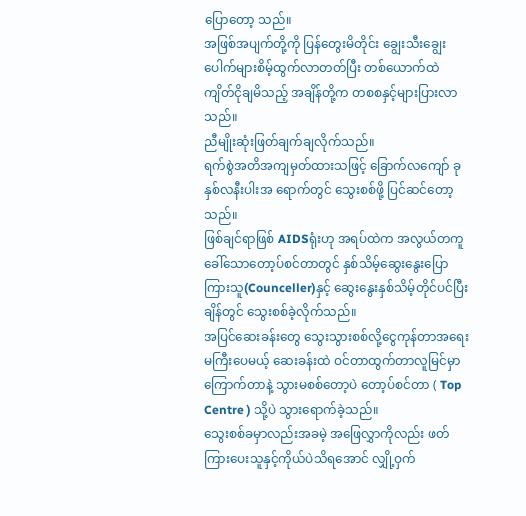ပြောတော့ သည်။
အဖြစ်အပျက်တို့ကို ပြန်တွေးမိတိုင်း ချွေးသီးချွေးပေါက်များစိမ့်ထွက်လာတတ်ပြီး တစ်ယောက်ထဲ ကျိတ်ငိုချမိသည့် အချိန်တို့က တစစနှင့်များပြားလာသည်။
ညီမျိုးဆုံးဖြတ်ချက်ချလိုက်သည်။
ရက်စွဲအတိအကျမှတ်ထားသဖြင့် ခြောက်လကျော် ခုနှစ်လနီးပါးအ ရောက်တွင် သွေးစစ်ဖို့ ပြင်ဆင်တော့သည်။
ဖြစ်ချင်ရာဖြစ် AIDSရုံးဟု အရပ်ထဲက အလွယ်တကူခေါ်သောတော့ပ်စင်တာတွင် နှစ်သိမ့်ဆွေးနွေးပြောကြားသူ(Counceller)နှင့် ဆွေးနွေးနှစ်သိမ့်တိုင်ပင်ပြီးချိန်တွင် သွေးစစ်ခဲ့လိုက်သည်။
အပြင်ဆေးခန်းတွေ သွေးသွားစစ်လို့ငွေကုန်တာအရေးမကြီးပေမယ့် ဆေးခန်းထဲ ဝင်တာထွက်တာလူမြင်မှာကြောက်တာနဲ့ သွားမစစ်တော့ပဲ တော့ပ်စင်တာ ( Top Centre ) သို့ပဲ သွားရောက်ခဲ့သည်။
သွေးစစ်ခမှာလည်းအခမဲ့ အဖြေလွှာကိုလည်း ဖတ်ကြားပေးသူနှင့်ကိုယ်ပဲသိရအောင် လျှို့ဝှက်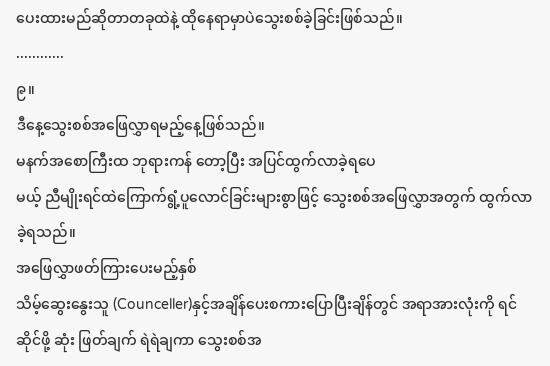ပေးထားမည်ဆိုတာတခုထဲနဲ့ ထိုနေရာမှာပဲသွေးစစ်ခဲ့ခြင်းဖြစ်သည်။
............
၉။
ဒီနေ့သွေးစစ်အဖြေလွှာရမည့်နေ့ဖြစ်သည်။
မနက်အစောကြီးထ ဘုရားကန် တော့ပြီး အပြင်ထွက်လာခဲ့ရပေ
မယ့် ညီမျိုးရင်ထဲကြောက်ရွံ့ပူလောင်ခြင်းများစွာဖြင့် သွေးစစ်အဖြေလွှာအတွက် ထွက်လာခဲ့ရသည်။
အဖြေလွှာဖတ်ကြားပေးမည့်နှစ်
သိမ့်ဆွေးနွေးသူ (Counceller)နှင့်အချိန်ပေးစကားပြောပြီးချိန်တွင် အရာအားလုံးကို ရင်ဆိုင်ဖို့ ဆုံး ဖြတ်ချက် ရဲရဲချကာ သွေးစစ်အ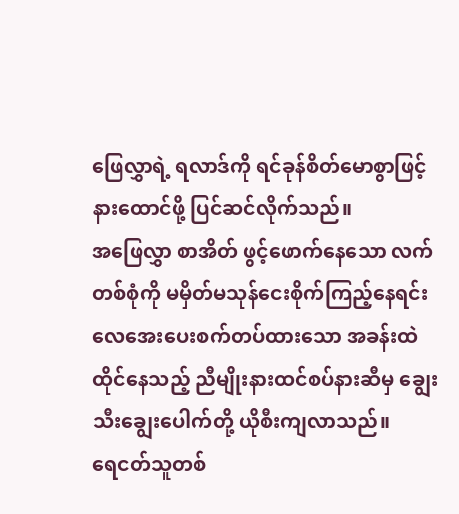ဖြေလွှာရဲ့ ရလာဒ်ကို ရင်ခုန်စိတ်မောစွာဖြင့် နားထောင်ဖို့ ပြင်ဆင်လိုက်သည်။
အဖြေလွှာ စာအိတ် ဖွင့်ဖောက်နေသော လက်တစ်စုံကို မမှိတ်မသုန်ငေးစိုက်ကြည့်နေရင်း လေအေးပေးစက်တပ်ထားသော အခန်းထဲထိုင်နေသည့် ညီမျိုးနားထင်စပ်နားဆီမှ ချွေးသီးချွေးပေါက်တို့ ယိုစီးကျလာသည်။
ရေငတ်သူတစ်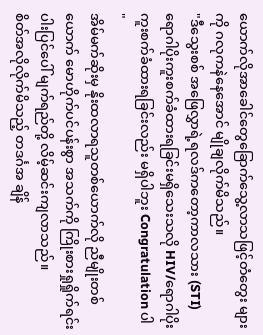ယောက်လိုအာခေါင်တွေခြောက်သွေ့လာသဖြင့်တံတွေး များကို ဂလုကနဲနေအောင် မျိုချလိုက်မိသည်။
"ဒီသွေးစစ် အဖြေလွှာရဲ့ရလဒ်ကတော့ကာလသား (STI) ရောဂါပိုးကူးစက်ခံထားရခြင်းမရှိသေးသလို HIV/ရောဂါပိုးကူးစက်ခံထားရခြင်းလည်း မရှိပါဘူး Congratulation ပါ "
အိမ်မက်ဆိုးမှ နိုးထလာရသူတစ်ယောက်လို ညီမျိုးတစ်ယောက် မောဟိုက်ပင်ပန်းစွာ အသက်ကို ကြိုးစားရှုရှိုက်ရင်း ပါးပြင်ပေါ် မျက်ရည်တို့ လိမ့်ဆင်းကျလာသည်။
စိတ်အလိုလိုက်မိသည့် တဒင်္ဂအ ချိန်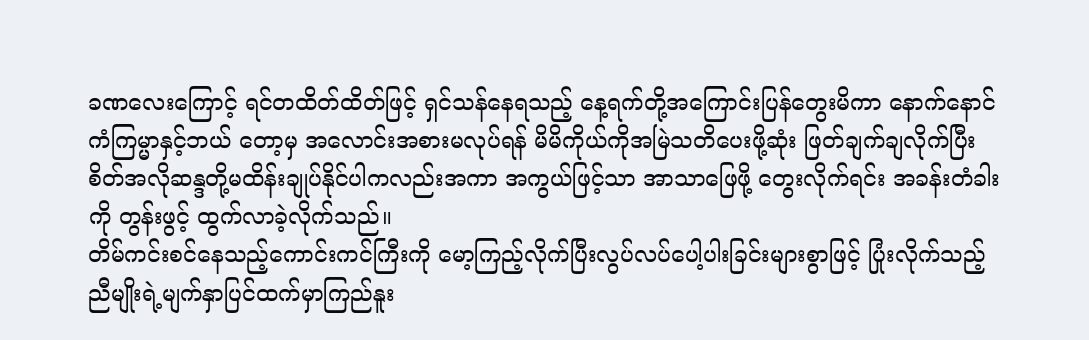ခဏလေးကြောင့် ရင်တထိတ်ထိတ်ဖြင့် ရှင်သန်နေရသည့် နေ့ရက်တို့အကြောင်းပြန်တွေးမိကာ နောက်နောင် ကံကြမ္မာနှင့်ဘယ် တော့မှ အလောင်းအစားမလုပ်ရန် မိမိကိုယ်ကိုအမြဲသတိပေးဖို့ဆုံး ဖြတ်ချက်ချလိုက်ပြီးစိတ်အလိုဆန္ဒတို့မထိန်းချုပ်နိုင်ပါကလည်းအကာ အကွယ်ဖြင့်သာ အာသာဖြေဖို့ တွေးလိုက်ရင်း အခန်းတံခါးကို တွန်းဖွင့် ထွက်လာခဲ့လိုက်သည်။
တိမ်ကင်းစင်နေသည့်ကောင်းကင်ကြီးကို မော့ကြည့်လိုက်ပြီးလွပ်လပ်ပေါ့ပါးခြင်းများစွာဖြင့် ပြုံးလိုက်သည့် ညီမျိုးရဲ့မျက်နှာပြင်ထက်မှာကြည်နူး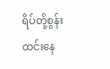ရိပ်တို့စွန်းထင်းနေ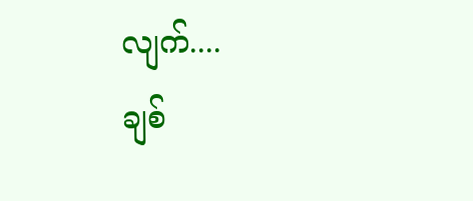လျက်....
ချစ်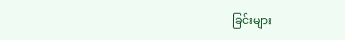ခြင်းများ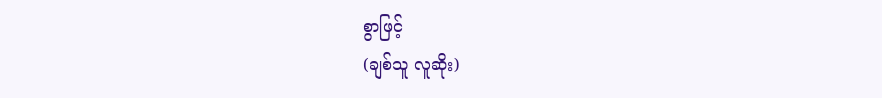စွာဖြင့်
(ချစ်သူ လူဆိုး)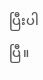ပြီးပါပြီ။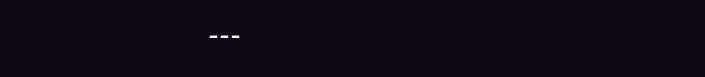---